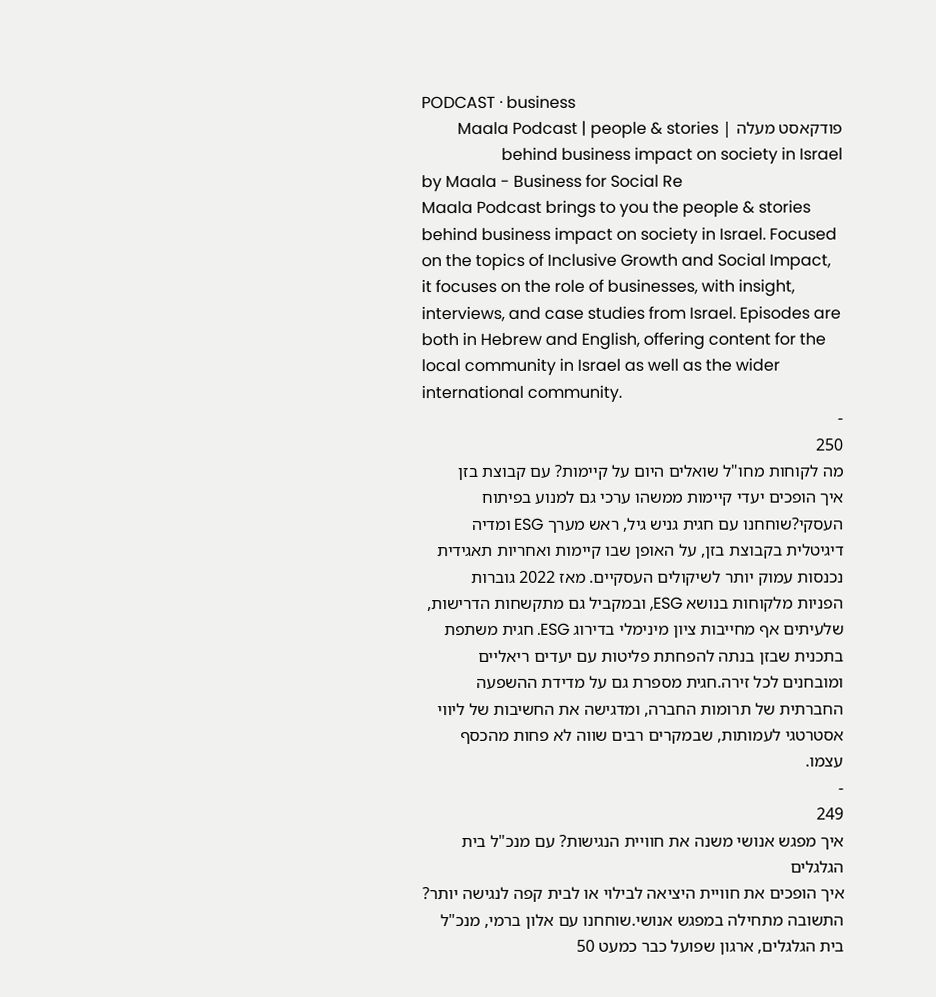PODCAST · business
פודקאסט מעלה | Maala Podcast | people & stories behind business impact on society in Israel
by Maala - Business for Social Re
Maala Podcast brings to you the people & stories behind business impact on society in Israel. Focused on the topics of Inclusive Growth and Social Impact, it focuses on the role of businesses, with insight, interviews, and case studies from Israel. Episodes are both in Hebrew and English, offering content for the local community in Israel as well as the wider international community.
-
250
מה לקוחות מחו"ל שואלים היום על קיימות? עם קבוצת בזן
איך הופכים יעדי קיימות ממשהו ערכי גם למנוע בפיתוח העסקי?שוחחנו עם חגית גניש גיל, ראש מערך ESG ומדיה דיגיטלית בקבוצת בזן, על האופן שבו קיימות ואחריות תאגידית נכנסות עמוק יותר לשיקולים העסקיים. מאז 2022 גוברות הפניות מלקוחות בנושא ESG, ובמקביל גם מתקשחות הדרישות, שלעיתים אף מחייבות ציון מינימלי בדירוג ESG. חגית משתפת בתכנית שבזן בנתה להפחתת פליטות עם יעדים ריאליים ומובחנים לכל זירה.חגית מספרת גם על מדידת ההשפעה החברתית של תרומות החברה, ומדגישה את החשיבות של ליווי אסטרטגי לעמותות, שבמקרים רבים שווה לא פחות מהכסף עצמו.
-
249
איך מפגש אנושי משנה את חוויית הנגישות? עם מנכ"ל בית הגלגלים
איך הופכים את חוויית היציאה לבילוי או לבית קפה לנגישה יותר? התשובה מתחילה במפגש אנושי.שוחחנו עם אלון ברמי, מנכ"ל בית הגלגלים, ארגון שפועל כבר כמעט 50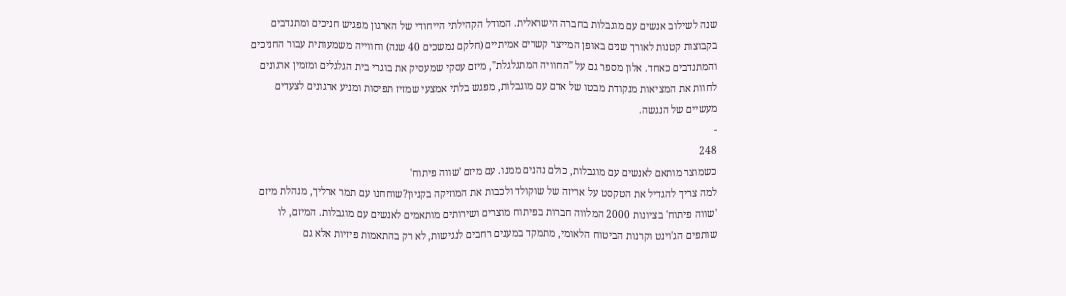שנה לשילוב אנשים עם מוגבלות בחברה הישראלית. המודל הקהילתי הייחודי של הארגון מפגיש חניכים ומתנדבים בקבוצות קטנות לאורך שנים באופן המייצר קשרים אמיתיים (חלקם נמשכים 40 שנה) וחווייה משמעותית עבור החניכים והמתנדבים כאחד. אלון מספר גם על "החוויה המתגלגלת", מיזם עסקי שמעסיק את בוגרי בית הגלגלים ומזמין ארגונים לחוות את המציאות מנקודת מבטו של אדם עם מוגבלות, מפגש בלתי אמצעי שמזיז תפיסות ומניע ארגונים לצעדים מעשיים של הנגשה.
-
248
כשמוצר מותאם לאנשים עם מוגבלות, כולם נהנים ממנו. עם מיזם 'שווה פיתוח'
למה צריך להגדיל את הטקסט על אריזה של שוקולד ולכבות את המוזיקה בקניון?שוחחנו עם תמר ארליך, מנהלת מיזם 'שווה פיתוח' בציונות 2000 המלווה חברות בפיתוח מוצרים ושירותים מותאמים לאנשים עם מוגבלות. המיזם, לו שותפים הג'וינט וקרנות הביטוח הלאומי, מתמקד במענים רחבים לנגישות, לא רק בהתאמות פיזיות אלא גם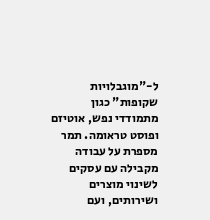ל-"מוגבלויות שקופות" כגון מתמודדי נפש, אוטיזם ופוסט טראומה. תמר מספרת על עבודה מקבילה עם עסקים לשינוי מוצרים ושירותים, ועם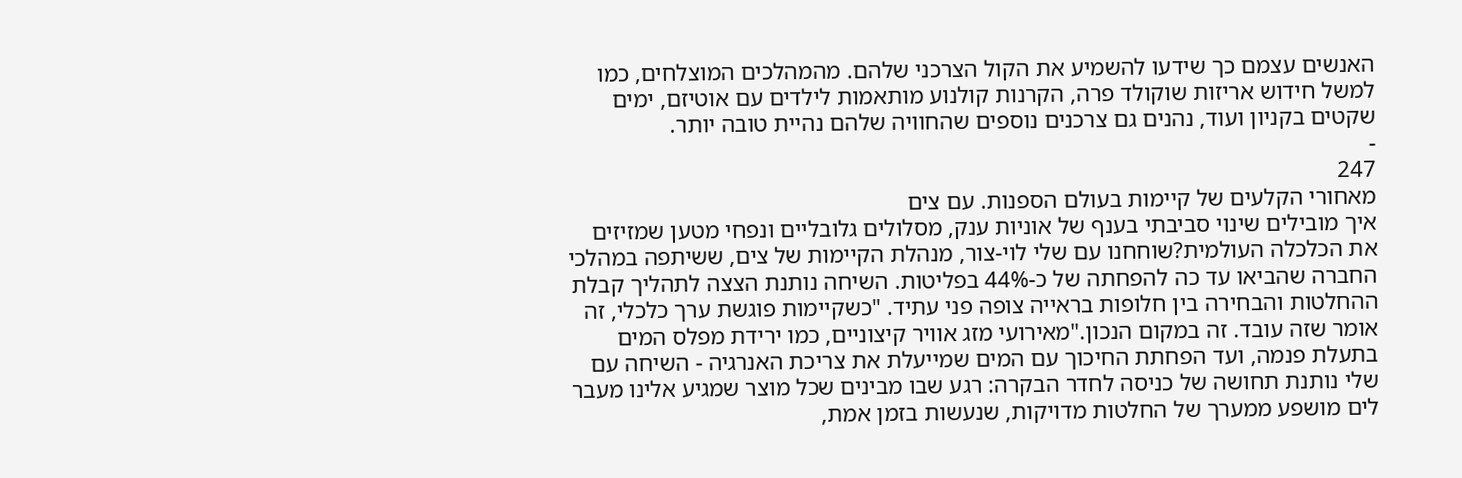האנשים עצמם כך שידעו להשמיע את הקול הצרכני שלהם. מהמהלכים המוצלחים, כמו למשל חידוש אריזות שוקולד פרה, הקרנות קולנוע מותאמות לילדים עם אוטיזם, ימים שקטים בקניון ועוד, נהנים גם צרכנים נוספים שהחוויה שלהם נהיית טובה יותר.
-
247
מאחורי הקלעים של קיימות בעולם הספנות. עם צים
איך מובילים שינוי סביבתי בענף של אוניות ענק, מסלולים גלובליים ונפחי מטען שמזיזים את הכלכלה העולמית?שוחחנו עם שלי לוי-צור, מנהלת הקיימות של צים, ששיתפה במהלכי החברה שהביאו עד כה להפחתה של כ-44% בפליטות. השיחה נותנת הצצה לתהליך קבלת ההחלטות והבחירה בין חלופות בראייה צופה פני עתיד. "כשקיימות פוגשת ערך כלכלי, זה אומר שזה עובד. זה במקום הנכון."מאירועי מזג אוויר קיצוניים, כמו ירידת מפלס המים בתעלת פנמה, ועד הפחתת החיכוך עם המים שמייעלת את צריכת האנרגיה - השיחה עם שלי נותנת תחושה של כניסה לחדר הבקרה: רגע שבו מבינים שכל מוצר שמגיע אלינו מעבר לים מושפע ממערך של החלטות מדויקות, שנעשות בזמן אמת,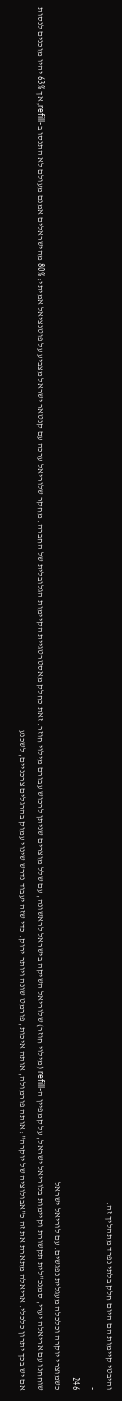והיבטי קיימות הם היום חלק בלתי נפרד מתהליך זה.
-
246
כשמוצרי יוקרה וכלכלה מעגלית נפגשים. עם לוריאל ישראל
שוחחנו עם אריאלה יערי, סמנכ"לית תקשורת וקיימות בלוריאל ישראל, על קמפיין ה-refill (מילוי חוזר) שלוריאל השיקה בישראל לראשונה, עם שלל מוצרים שניתן לרכוש עבורם מילוי חוזר. זאת כחלק מאסטרטגיית הקיימות הגלובלית של החברה. מחקר שלוריאל ערכה עם קנטאר ישראל מצביע על פוטנציאל אמיתי: 80% מהישראלים אמנם מעולם לא התנסו ב-refill, אך 63% יהיו מוכנים לנסות אם יש בכך יתרון כלכלי. אריאלה מתארת את זה כ"אבולוציה של יוקרה": אותה פורמולה, אותה איכות, פורמט שונה ויותר ירוק. כדי שזה יעבוד נדרש שינוי עמוק בהרגלים צרכניים, לשכנע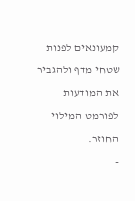קמעונאים לפנות שטחי מדף ולהגביר את המודעות לפורמט המילוי החוזר.
-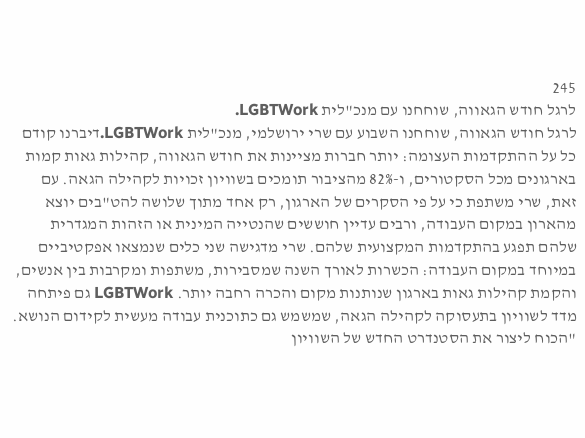245
לרגל חודש הגאווה, שוחחנו עם מנכ"לית LGBTWork.
לרגל חודש הגאווה, שוחחנו השבוע עם שרי ירושלמי, מנכ"לית LGBTWork.דיברנו קודם כל על ההתקדמות העצומה: יותר חברות מציינות את חודש הגאווה, קהילות גאות קמות בארגונים מכל הסקטורים, ו-82% מהציבור תומכים בשוויון זכויות לקהילה הגאה. עם זאת, שרי משתפת כי על פי הסקרים של הארגון, רק אחד מתוך שלושה להט"בים יוצא מהארון במקום העבודה, ורבים עדיין חוששים שהנטייה המינית או הזהות המגדרית שלהם תפגע בהתקדמות המקצועית שלהם. שרי מדגישה שני כלים שנמצאו אפקטיביים במיוחד במקום העבודה: הכשרות לאורך השנה שמסבירות, משתפות ומקרבות בין אנשים, והקמת קהילות גאות בארגון שנותנות מקום והכרה רחבה יותר. LGBTWork גם פיתחה מדד לשוויון בתעסוקה לקהילה הגאה, שמשמש גם כתוכנית עבודה מעשית לקידום הנושא. "הכוח ליצור את הסטנדרט החדש של השוויון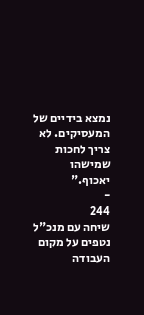נמצא בידיים של המעסיקים. לא צריך לחכות שמישהו יאכוף."
-
244
שיחה עם מנכ"ל נטפים על מקום העבודה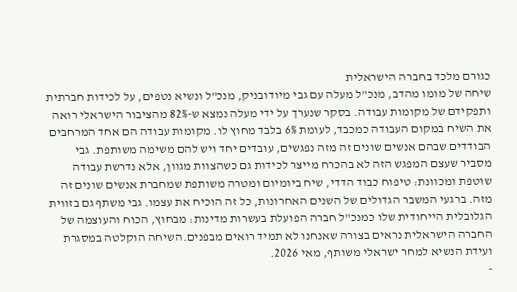כגורם מלכד בחברה הישראלית
שיחה של מומו מהדב, מנכ"ל מעלה עם גבי מיודובניק, מנכ"ל ונשיא נטפים, על לכידות חברתית ותפקידם של מקומות עבודה. בסקר שנערך על ידי מעלה נמצא ש-82% מהציבור הישראלי רואה את השיח במקום העבודה כמכבד, לעומת 6% בלבד מחוץ לו. מקומות עבודה הם אחד המרחבים הבודדים שבהם אנשים שונים זה מזה נפגשים, עובדים יחד ויש להם משימה משותפת. גבי מסביר שעצם המפגש הזה לא בהכרח מייצר לכידות גם כשהצוות מגוון, אלא נדרשת עבודה שוטפת ומכוונת: טיפוח כבוד הדדי, שיח ביומיום ומטרה משותפת שמחברת אנשים שונים זה מזה. ברגעי המשבר הגדולים של השנים האחרונות, כל זה הוכיח את עצמו. גבי משתף גם בזווית הגלובלית הייחודית שלו כמנכ"ל חברה הפועלת בעשרות מדינות: מבחוץ, הכוח והעוצמה של החברה הישראלית נראים בצורה שאנחנו לא תמיד רואים מבפנים.השיחה הוקלטה במסגרת ועידת הנשיא למחר ישראלי משותף, מאי 2026.
-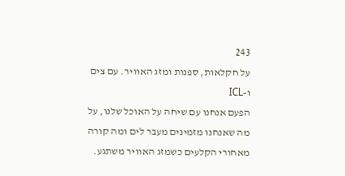243
על חקלאות, ספנות ומזג האוויר. עם צים ו-ICL
הפעם אנחנו עם שיחה על האוכל שלנו, על מה שאנחנו מזמינים מעבר לים ומה קורה מאחורי הקלעים כשמזג האוויר משתגע.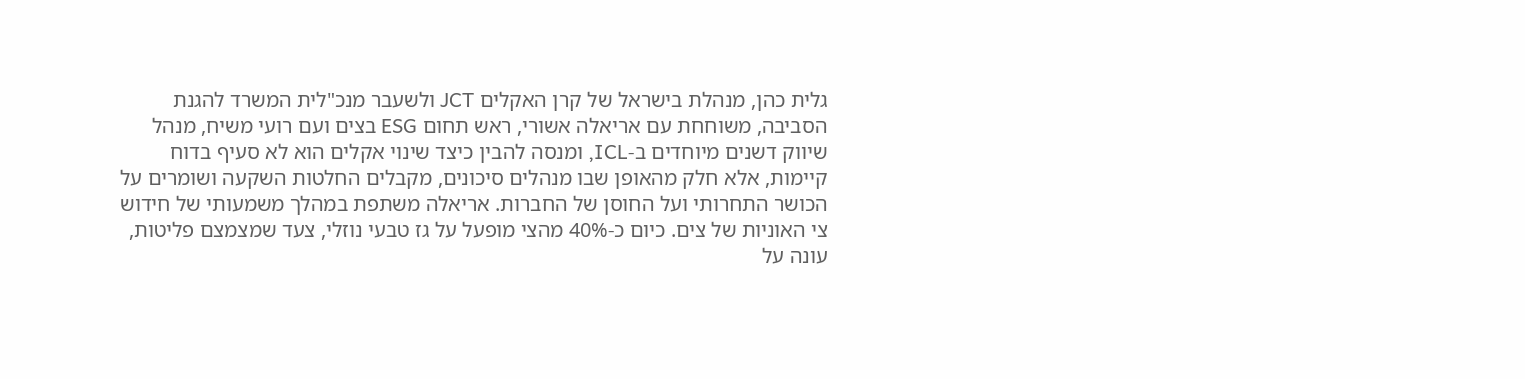גלית כהן, מנהלת בישראל של קרן האקלים JCT ולשעבר מנכ"לית המשרד להגנת הסביבה, משוחחת עם אריאלה אשורי, ראש תחום ESG בצים ועם רועי משיח, מנהל שיווק דשנים מיוחדים ב-ICL, ומנסה להבין כיצד שינוי אקלים הוא לא סעיף בדוח קיימות, אלא חלק מהאופן שבו מנהלים סיכונים, מקבלים החלטות השקעה ושומרים על הכושר התחרותי ועל החוסן של החברות. אריאלה משתפת במהלך משמעותי של חידוש צי האוניות של צים. כיום כ-40% מהצי מופעל על גז טבעי נוזלי, צעד שמצמצם פליטות, עונה על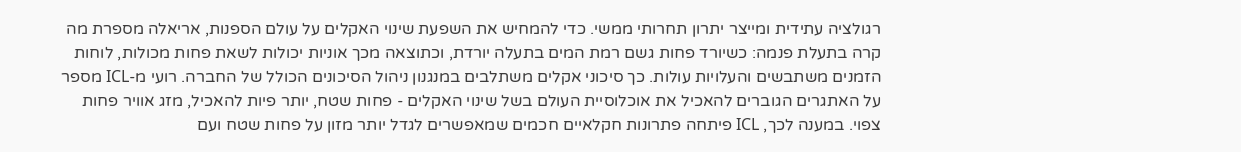רגולציה עתידית ומייצר יתרון תחרותי ממשי. כדי להמחיש את השפעת שינוי האקלים על עולם הספנות, אריאלה מספרת מה קרה בתעלת פנמה: כשיורד פחות גשם רמת המים בתעלה יורדת, וכתוצאה מכך אוניות יכולות לשאת פחות מכולות, לוחות הזמנים משתבשים והעלויות עולות. כך סיכוני אקלים משתלבים במנגנון ניהול הסיכונים הכולל של החברה. רועי מ-ICL מספר על האתגרים הגוברים להאכיל את אוכלוסיית העולם בשל שינוי האקלים - פחות שטח, יותר פיות להאכיל, מזג אוויר פחות צפוי. במענה לכך, ICL פיתחה פתרונות חקלאיים חכמים שמאפשרים לגדל יותר מזון על פחות שטח ועם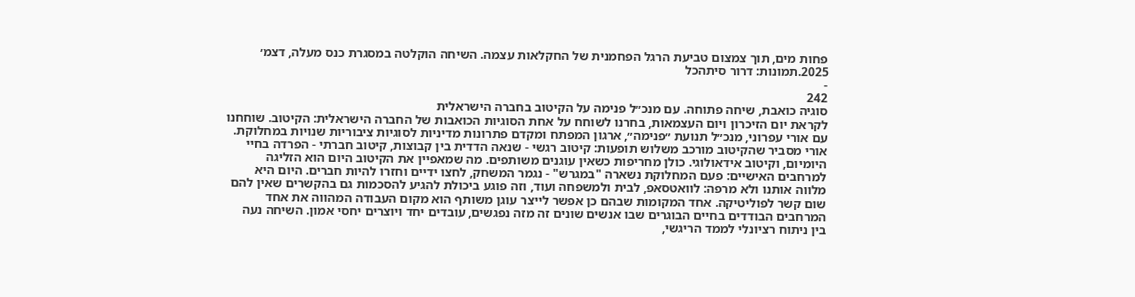פחות מים, תוך צמצום טביעת הרגל הפחמנית של החקלאות עצמה. השיחה הוקלטה במסגרת כנס מעלה, דצמ׳ 2025.תמונות: דרור סיתהכל
-
242
סוגיה כואבת, שיחה פתוחה. עם מנכ״ל פנימה על הקיטוב בחברה הישראלית
לקראת יום הזיכרון ויום העצמאות, בחרנו לשוחח על אחת הסוגיות הכואבות של החברה הישראלית: הקיטוב. שוחחנו עם אורי עפרוני, מנכ״ל תנועת ״פנימה״, ארגון המפתח ומקדם פתרונות מדיניות לסוגיות ציבוריות שנויות במחלוקת. אורי מסביר שהקיטוב מורכב משלוש תופעות: קיטוב רגשי - שנאה הדדית בין קבוצות, קיטוב חברתי - הפרדה בחיי היומיום, וקיטוב אידאולוגי. כולן מחריפות כשאין עוגנים משותפים. מה שמאפיין את הקיטוב היום הוא הזליגה למרחבים האישיים: פעם המחלוקת נשארה "במגרש" - נגמר המשחק, לחצו ידיים וחזרו להיות חברים. היום היא מלווה אותנו ולא מרפה: לוואטסאפ, לבית ולמשפחה ועוד, וזה פוגע ביכולת להגיע להסכמות גם בהקשרים שאין להם שום קשר לפוליטיקה. אחד המקומות שבהם כן אפשר לייצר עוגן משותף הוא מקום העבודה המהווה את אחד המרחבים הבודדים בחיים הבוגרים שבו אנשים שונים זה מזה נפגשים, עובדים יחד ויוצרים יחסי אמון. השיחה נעה בין ניתוח רציונלי לממד הריגשי,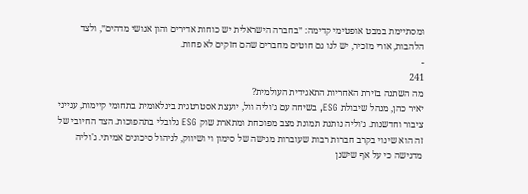ומסתיימת במבט אופטימי קדימה: ״בחברה הישראלית יש כוחות אדירים והון אנושי מדהים״, ולצד הלהבות, אורי מזכיר, יש לנו גם חוטים מחברים שהם חזקים לא פחות.
-
241
מה השתנה בזירת האחריות התאגידית העולמית?
יאיר כהן, מנהל שיבולת ESG, בשיחה עם ג׳וליה וול, יועצת אסטרטגית בינלאומית בתחומי קיימות, ענייני ציבור וחדשנות. ג׳וליה נותנת תמונת מצב מפוכחת ומתארת שוק ESG גלובלי בתהפוכות. הצד החיובי של זה הוא שינוי בקרב חברות רבות שעוברות מגישה של סימון וי ושיווק, לניהול סיכונים אמיתי. ג'וליה מדגישה כי על אף שישנן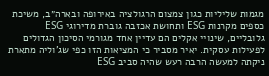מגמות שליליות כגון צמצום הרגולציה באירופה ובארה״ב, משיכת כספים מקרנות ESG ותחושת אכזבה גוברת מדירוגי ESG גלובליים, שינויי אקלים הם עדיין אחד מגורמי הסיכון הגדולים לפעילות עסקית. יאיר מסביר כי המציאות הזו כפי שג'וליה מתארת ניקתה למעשה הרבה רעש שהיה סביב ESG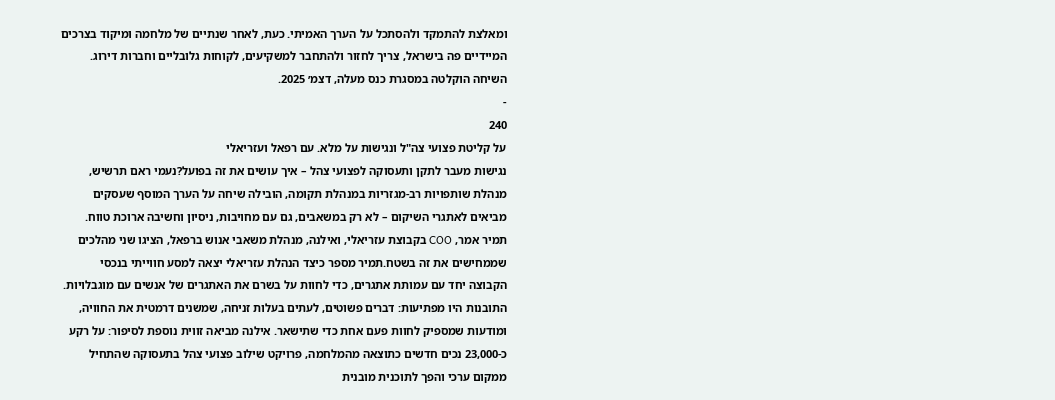ומאלצת להתמקד ולהסתכל על הערך האמיתי. כעת, לאחר שנתיים של מלחמה ומיקוד בצרכים המיידיים פה בישראל, צריך לחזור ולהתחבר למשקיעים, לקוחות גלובליים וחברות דירוג. השיחה הוקלטה במסגרת כנס מעלה, דצמ׳ 2025.
-
240
על קליטת פצועי צה"ל ונגישות על מלא. עם רפאל ועזריאלי
נגישות מעבר לתקן ותעסוקה לפצועי צהל – איך עושים את זה בפועל?נעמי ראם תרשיש, מנהלת שותפויות רב-מגזריות במנהלת תקומה, הובילה שיחה על הערך המוסף שעסקים מביאים לאתגרי השיקום – לא רק במשאבים, גם עם מחויבות, ניסיון וחשיבה ארוכת טווח. תמיר אמר, COO בקבוצת עזריאלי, ואילנה, מנהלת משאבי אנוש ברפאל, הציגו שני מהלכים שממחישים את זה בשטח.תמיר מספר כיצד הנהלת עזריאלי יצאה למסע חווייתי בנכסי הקבוצה יחד עם עמותת אתגרים, כדי לחוות על בשרם את האתגרים של אנשים עם מוגבלויות. התובנות היו מפתיעות: דברים פשוטים, לעתים בעלות זניחה, שמשנים דרמטית את החוויה, ומודעות שמספיק לחוות פעם אחת כדי שתישאר. אילנה מביאה זווית נוספת לסיפור: על רקע כ-23,000 נכים חדשים כתוצאה מהמלחמה, פרויקט שילוב פצועי צהל בתעסוקה שהתחיל ממקום ערכי והפך לתוכנית מובנית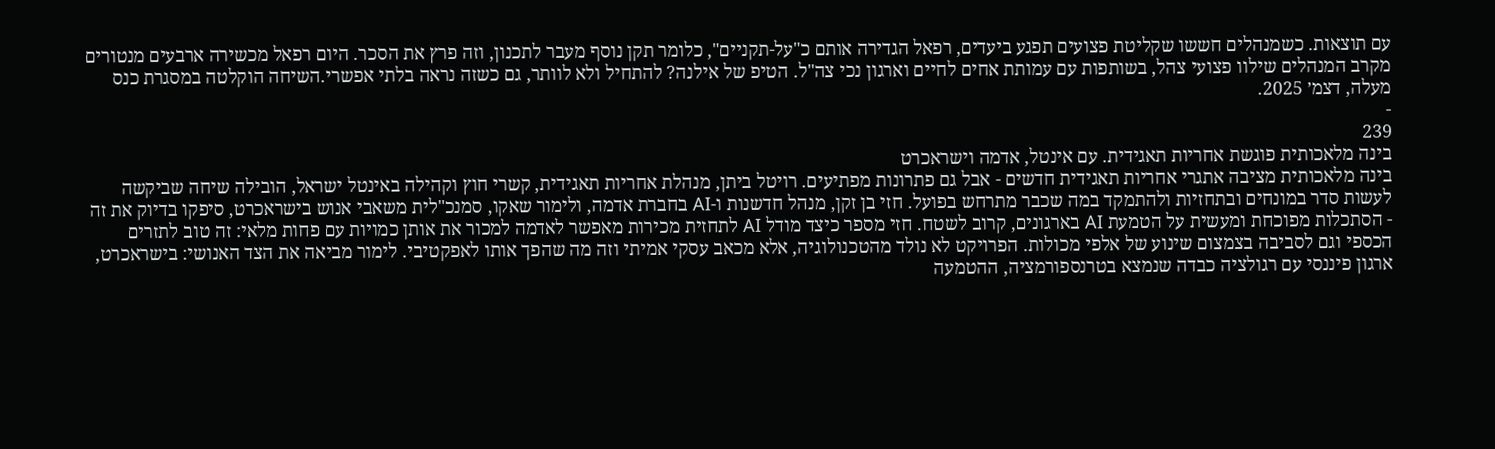עם תוצאות. כשמנהלים חששו שקליטת פצועים תפגע ביעדים, רפאל הגדירה אותם כ"על-תקניים", כלומר תקן נוסף מעבר לתכנון, וזה פרץ את הסכר. היום רפאל מכשירה ארבעים מנטורים מקרב המנהלים שילוו פצועי צהל, בשותפות עם עמותת אחים לחיים וארגון נכי צה"ל. הטיפ של אילנה? להתחיל ולא לוותר, גם כשזה נראה בלתי אפשרי.השיחה הוקלטה במסגרת כנס מעלה, דצמ׳ 2025.
-
239
בינה מלאכותית פוגשת אחריות תאגידית. עם אינטל, אדמה וישראכרט
בינה מלאכותית מציבה אתגרי אחריות תאגידית חדשים - אבל גם פתרונות מפתיעים. רויטל ביתן, מנהלת אחריות תאגידית, קשרי חוץ וקהילה באינטל ישראל, הובילה שיחה שביקשה לעשות סדר במונחים ובתחזיות ולהתמקד במה שכבר מתרחש בפועל. חזי בן זקן, מנהל חדשנות ו-AI בחברת אדמה, ולימור שאקו, סמנכ"לית משאבי אנוש בישראכרט, סיפקו בדיוק את זה - הסתכלות מפוכחת ומעשית על הטמעת AI בארגונים, קרוב לשטח. חזי מספר כיצד מודל AI לתחזית מכירות מאפשר לאדמה למכור את אותן כמויות עם פחות מלאי: זה טוב לתזרים הכספי וגם לסביבה בצמצום שינוע של אלפי מכולות. הפרויקט לא נולד מהטכנולוגיה, אלא מכאב עסקי אמיתי וזה מה שהפך אותו לאפקטיבי. לימור מביאה את הצד האנושי: בישראכרט, ארגון פיננסי עם רגולציה כבדה שנמצא בטרנספורמציה, ההטמעה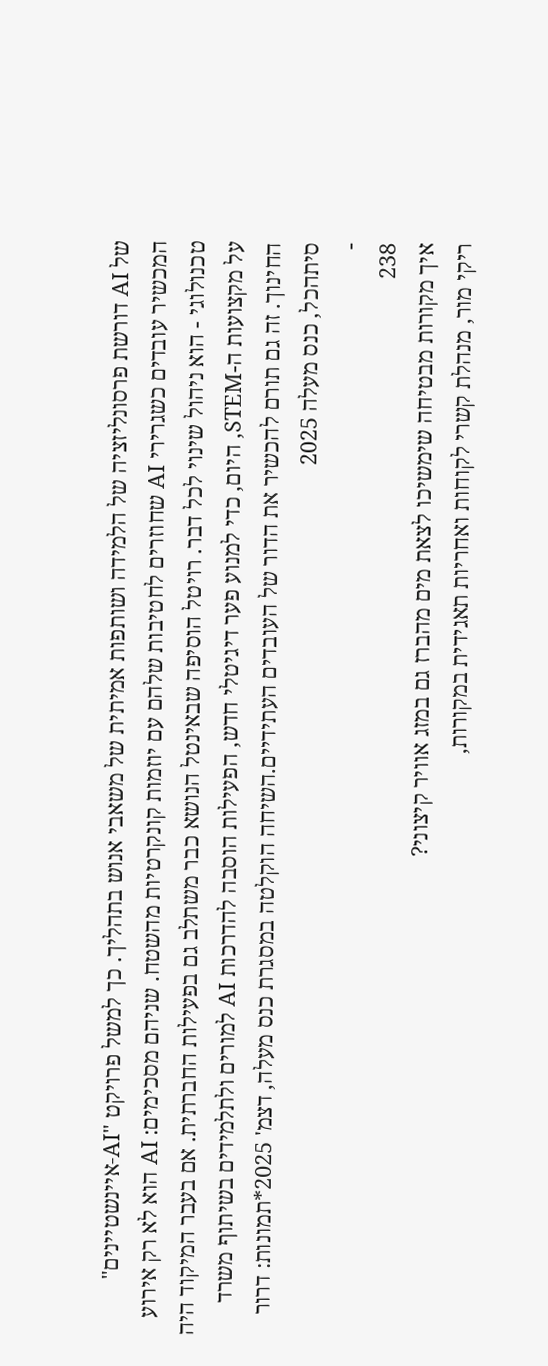של AI דורשת פרסונליזציה של הלמידה ושותפות אמיתית של משאבי אנוש בתהליך. כך למשל פרויקט "AI-איינשטיינים" המכשיר עובדים כשגרירי AI שחוזרים לחטיבות שלהם עם יוזמות קונקרטיות מהשטח. שניהם מסכימים: AI הוא לא רק אירוע טכנולוגי - הוא ניהול שינוי לכל דבר. רויטל הוסיפה שבאינטל הנושא כבר משתלב גם בפעילות החברתית. אם בעבר המיקוד היה על מקצועות ה-STEM, היום, כדי למנוע פער דיגיטלי חדש, הפעילות הוסבה להדרכות AI למורים ולתלמידים בשיתוף משרד החינוך. זה גם תורם להכשיר את הדור של העובדים העתידיים.השיחה הוקלטה במסגרת כנס מעלה, דצמ' 2025*תמונות: דרור סיתהכל, כנס מעלה 2025
-
238
איך מקורות מבטיחה שימשיכו לצאת מים מהברז גם במזג אוויר קיצוני?
ריקי מור, מנהלת קשרי לקוחות ואחריות תאגידית במקורות,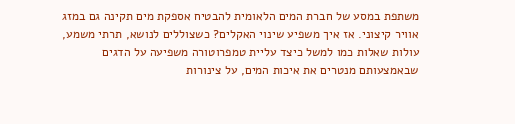משתפת במסע של חברת המים הלאומית להבטיח אספקת מים תקינה גם במזג אוויר קיצוני. אז איך משפיע שינוי האקלים? כשצוללים לנושא, תרתי משמע, עולות שאלות כמו למשל כיצד עליית טמפרוטורה משפיעה על הדגים שבאמצעותם מנטרים את איכות המים, על צינורות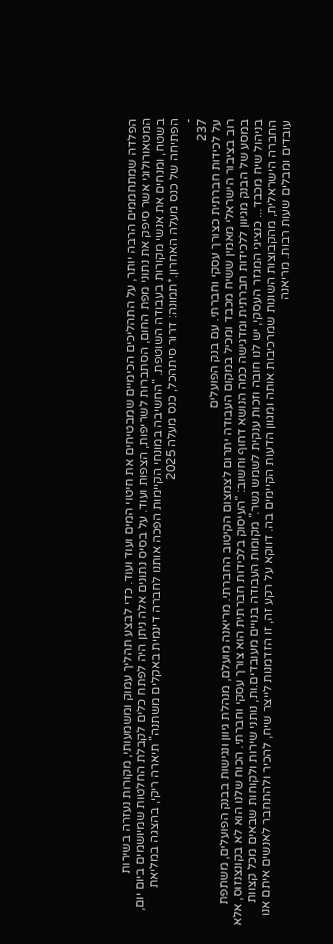הפלדה שמתחממים הרבה יותר, על התהליכים הכימיים שמבטיחים את חיטוי המים ועוד ועוד. כדי לבצע תהליך עמוק ומשמעותי, מקורות נעזרה בשירות המטאורולוגי אשר סיפק את נתוני מפת החום, הסתברות לשריפות, הצפות ועוד. על בסיס נתונים אלה ניתן היה לפתח כלים לקבלת החלטות שמיושמים ביום יום, בשטח, ומנחים את אנשי מקורות בעבודה השוטפת. "החשיבה במונחי הקיימות הפכה אותנו לחברה דינמית באקלים משתנה" תיארה ריקי, בהצגה במליאת הפתיחה של כנס מעלה האחרון.*תמונה: דרור סיתהכל, כנס מעלה 2025
-
237
על לכידות חברתית כצורך עסקי וחברתי. עם בנק הפועלים
רוב בציבור הישראלי מאמין ששיח מכבד ומכיל במקום העבודה יתרום לצמצום הקיטוב החברתי. מריאנה מועלם, מנהלת גיוון ונגישות בבנק הפועלים, משתפת במסע של הבנק מגיוון ללכידות חברתית ומדגישה כמה הנושא דחוף וחשוב: "העיסוק בלכידות חברתית הוא צורך עסקי וחברתי. הכוח שלנו הוא לא בקונצנזוס, אלא בניהול שיח מכבד... כנציגי המגזר העסקי, יש לנו חובה וזכות ענקית לשמש גשר." מקומות העבודה בנויים מעובדים.ות, נותני שירות ולקוחות שבאים מכל קצוות החברה הישראלית, מהקבוצות השונות שמרכיבות אותה ומגוון הדעות הקיימים בה. דווקא על רקע זה, זו הזדמנות לייצר שיח, להכיר ולהתחבר לאנשים איתם אנו עובדים ומבלים שעות רבות. מריאנה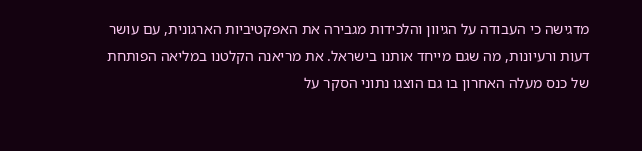מדגישה כי העבודה על הגיוון והלכידות מגבירה את האפקטיביות הארגונית, עם עושר דעות ורעיונות, מה שגם מייחד אותנו בישראל. את מריאנה הקלטנו במליאה הפותחת של כנס מעלה האחרון בו גם הוצגו נתוני הסקר על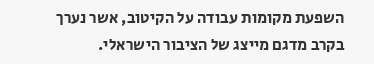השפעת מקומות עבודה על הקיטוב, אשר נערך בקרב מדגם מייצג של הציבור הישראלי.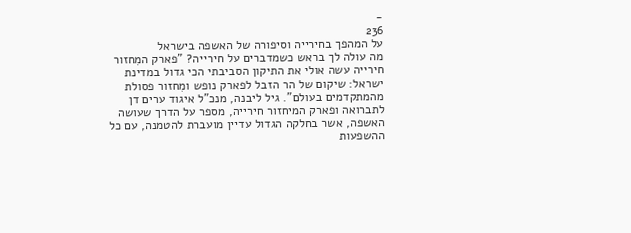-
236
על המהפך בחירייה וסיפורה של האשפה בישראל
מה עולה לך בראש כשמדברים על חירייה? "פארק המִחזור חירייה עשה אולי את התיקון הסביבתי הכי גדול במדינת ישראל: שיקום של הר הזבל לפארק נופש ומִחזור פסולת מהמתקדמים בעולם". גיל ליבנה, מנכ"ל איגוד ערים דן לתברואה ופארק המיחזור חירייה, מספר על הדרך שעושה האשפה, אשר בחלקה הגדול עדיין מועברת להטמנה, עם כל ההשפעות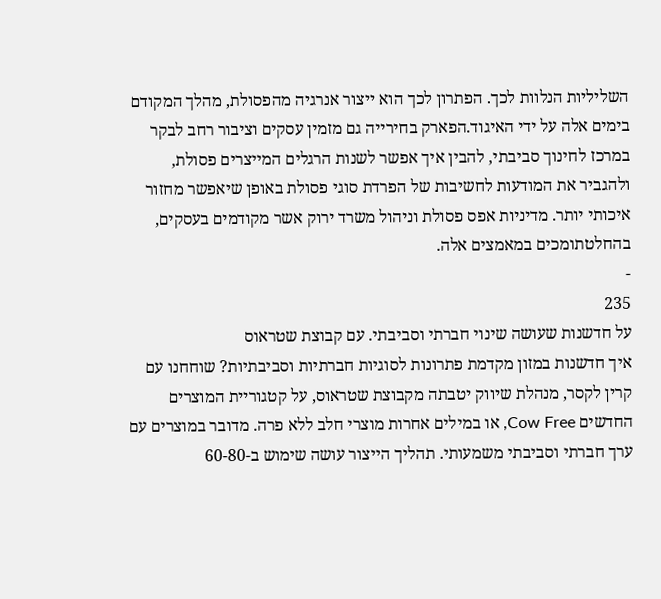השליליות הנלוות לכך. הפתרון לכך הוא ייצור אנרגיה מהפסולת, מהלך המקודם בימים אלה על ידי האיגוד.הפארק בחירייה גם מזמין עסקים וציבור רחב לבקר במרכז לחינוך סביבתי, להבין איך אפשר לשנות הרגלים המייצרים פסולת, ולהגביר את המודעות לחשיבות של הפרדת סוגי פסולת באופן שיאפשר מחזור איכותי יותר. מדיניות אפס פסולת וניהול משרד ירוק אשר מקודמים בעסקים, בהחלטתומכים במאמצים אלה.
-
235
על חדשנות שעושה שינוי חברתי וסביבתי. עם קבוצת שטראוס
איך חדשנות במזון מקדמת פתרונות לסוגיות חברתיות וסביבתיות? שוחחנו עם קרין לקסר, מנהלת שיווק יטבתה מקבוצת שטראוס, על קטגוריית המוצרים החדשים Cow Free, או במילים אחרות מוצרי חלב ללא פרה. מדובר במוצרים עם ערך חברתי וסביבתי משמעותי. תהליך הייצור עושה שימוש ב-60-80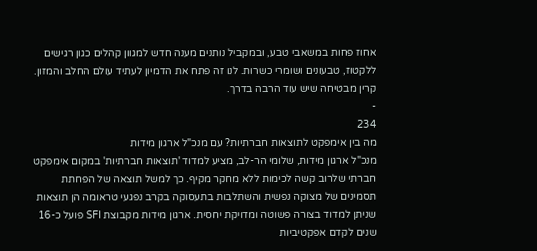אחוז פחות במשאבי טבע, ובמקביל נותנים מענה חדש למגוון קהלים כגון רגישים ללקטוז, טבעונים ושומרי כשרות. לנו זה פתח את הדמיון לעתיד עולם החלב והמזון. קרין מבטיחה שיש עוד הרבה בדרך.
-
234
מה בין אימפקט לתוצאות חברתיות? עם מנכ"ל ארגון מידות
מנכ"ל ארגון מידות, שלומי הר-לב, מציע למדוד 'תוצאות חברתיות' במקום אימפקט חברתי שלרוב קשה לכימות ללא מחקר מקיף. כך למשל תוצאה של הפחתת תסמינים של מצוקה נפשית והשתלבות בתעסוקה בקרב נפגעי טראומה הן תוצאות שניתן למדוד בצורה פשוטה ומדויקת יחסית. ארגון מידות מקבוצת SFI פועל כ-16 שנים לקדם אפקטיביות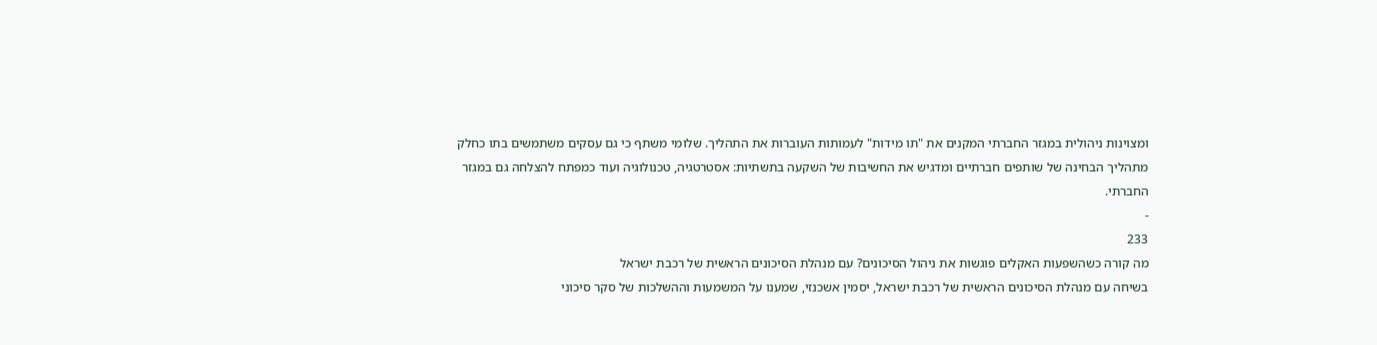ומצוינות ניהולית במגזר החברתי המקנים את "תו מידות" לעמותות העוברות את התהליך. שלומי משתף כי גם עסקים משתמשים בתו כחלק מתהליך הבחינה של שותפים חברתיים ומדגיש את החשיבות של השקעה בתשתיות: אסטרטגיה, טכנולוגיה ועוד כמפתח להצלחה גם במגזר החברתי.
-
233
מה קורה כשהשפעות האקלים פוגשות את ניהול הסיכונים? עם מנהלת הסיכונים הראשית של רכבת ישראל
בשיחה עם מנהלת הסיכונים הראשית של רכבת ישראל, יסמין אשכנזי, שמענו על המשמעות וההשלכות של סקר סיכוני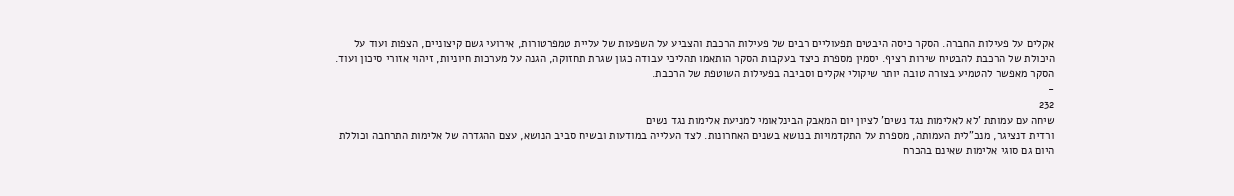אקלים על פעילות החברה. הסקר כיסה היבטים תפעוליים רבים של פעילות הרכבת והצביע על השפעות של עליית טמפרטורות, אירועי גשם קיצוניים, הצפות ועוד על היכולת של הרכבת להבטיח שירות רציף. יסמין מספרת כיצד בעקבות הסקר הותאמו תהליכי עבודה כגון שגרת תחזוקה, הגנה על מערכות חיוניות, זיהוי אזורי סיכון ועוד. הסקר מאפשר להטמיע בצורה טובה יותר שיקולי אקלים וסביבה בפעילות השוטפת של הרכבת.
-
232
שיחה עם עמותת 'לא לאלימות נגד נשים' לציון יום המאבק הבינלאומי למניעת אלימות נגד נשים
ורדית דנציגר, מנכ"לית העמותה, מספרת על התקדמויות בנושא בשנים האחרונות. לצד העלייה במודעות ובשיח סביב הנושא, עצם ההגדרה של אלימות התרחבה וכוללת היום גם סוגי אלימות שאינם בהכרח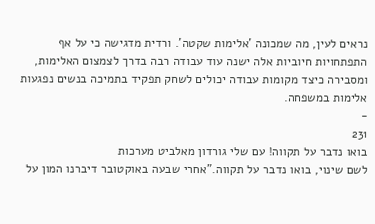נראים לעין, מה שמכונה 'אלימות שקטה'. ורדית מדגישה כי על אף התפתחויות חיוביות אלה ישנה עוד עבודה רבה בדרך לצמצום האלימות, ומסבירה כיצד מקומות עבודה יכולים לשחק תפקיד בתמיכה בנשים נפגעות אלימות במשפחה.
-
231
בואו נדבר על תקווה! עם שלי גורדון מאלביט מערכות
לשם שינוי, בואו נדבר על תקווה."אחרי שבעה באוקטובר דיברנו המון על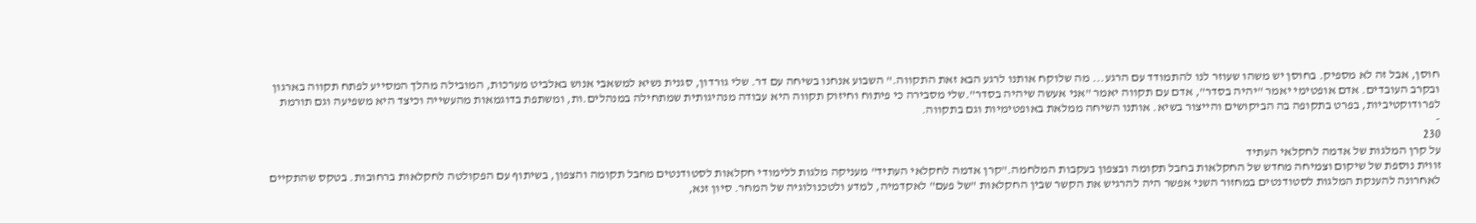חוסן, אבל זה לא מספיק. בחוסן יש משהו שעוזר לנו להתמודד עם הרגע... מה שלוקח אותנו לרגע הבא זאת התקווה." השבוע אנחנו בשיחה עם דר. שלי גורדון, סגנית נשיא למשאבי אנוש באלביט מערכות, המובילה מהלך המסייע לפתח תקווה בארגון ובקרב העובדים. אדם אופטימי יאמר "יהיה בסדר", אדם עם תקווה יאמר "אני אעשה שיהיה בסדר".שלי מסבירה כי פיתוח וחיזוק תקווה היא עבודה מנהיגותית שמתחילה במנהלים.ות, ומשתפת בדוגמאות מהעשייה וכיצד היא משפיעה וגם תורמת לפרודוקטיביות, בפרט בתקופה בה הביקושים והייצור בשיא. אותנו השיחה ממלאת באופטימיות וגם בתקווה.
-
230
על קרן המלגות של אדמה לחקלאי העתיד
זווית נוספת של שיקום וצמיחה מחדש של החקלאות בחבל תקומה ובצפון בעקבות המלחמה."קרן אדמה לחקלאי העתיד" מעניקה מלגות ללימודי חקלאות לסטודנטים מחבל תקומה והצפון, בשיתוף עם הפקולטה לחקלאות ברחובות. בטקס שהתקיים לאחרונה להענקת המלגות לסטודנטים במחזור השני אפשר היה להרגיש את הקשר שבין החקלאות "של פעם" לאקדמיה, למדע ולטכנולוגיה של המחר. סיון זנא,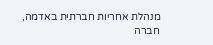מנהלת אחריות חברתית באדמה, חברה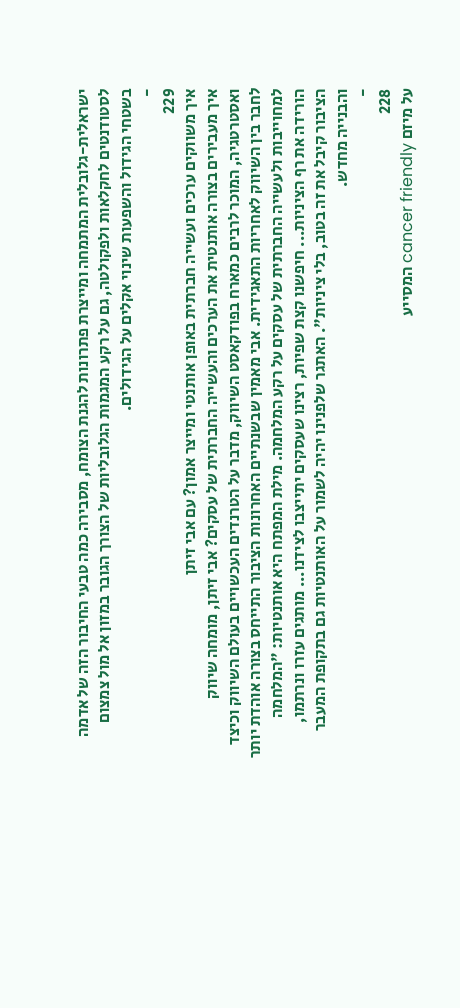ישראלית-גלובלית המתמחה ומייצרת פתרונות להגנת הצומח, מסבירה כמה טבעי החיבור הזה של אדמה לסטודנטים לחקלאות ולפקולטה, גם על רקע המגמות הגלובליות של הצורך הגובר במזון אל מול צמצום בשטחי הגידול והשפעות שינוי אקלים על הגידולים.
-
229
איך משווקים ערכים ועשייה חברתית באופן אותנטי ומייצר אמון? עם אבי זיתן
איך מעבירים בצורה אותנטית את הערכים והעשייה החברתית של עסקים? אבי זיתן, מומחה שיווק ואסטרטגיה, המוכר לרבים כמארח בפודקאסט השיווק, מדבר על הטרנדים העכשויים בעולם השיווק וכיצד לחבר בין השיווק לאחריות התאגידית. אבי מאמין שבשנתיים האחרונות הציבור התייחס בצורה אוהדת יותר למחוייבות ולעשייה החברתית של עסקים על רקע המלחמה. מילת המפתח היא אותנטיות: "המלחמה הורידה את רף הציניות... חיפשנו קצת שפיות, רצינו שעסקים יתייצבו לצידנו... מותגים עזרו ונרתמו, הציבור קיבל את זה בטוב, בלי ציניות". האתגר שלפנינו יהיה לשמור על האותנטיות גם בתקופת המעבר והבנייה מחדש.
-
228
על מיזם cancer friendly המסייע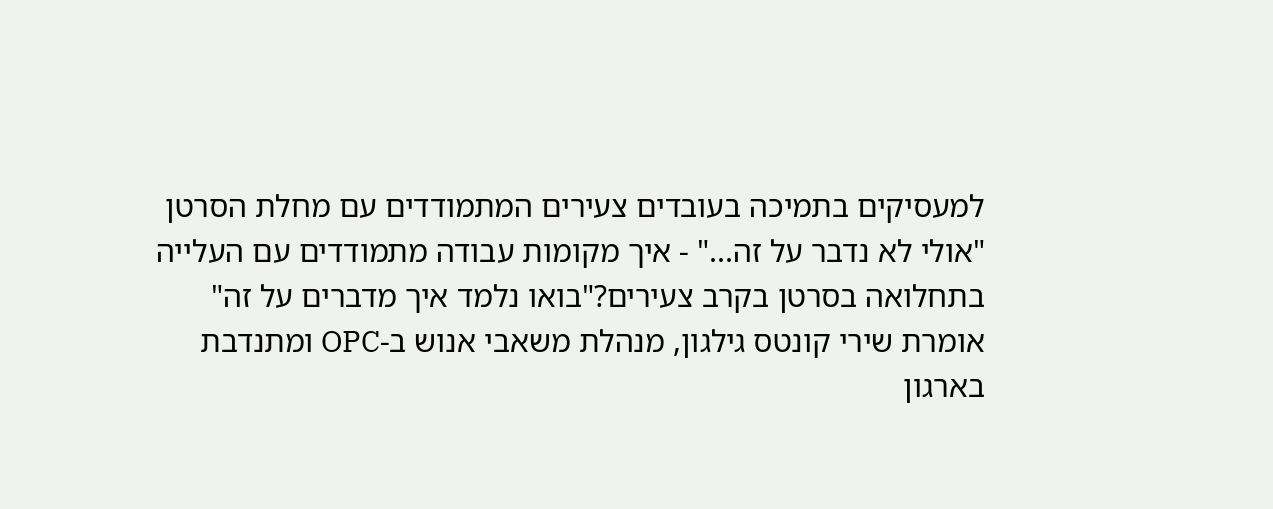למעסיקים בתמיכה בעובדים צעירים המתמודדים עם מחלת הסרטן
"אולי לא נדבר על זה..." - איך מקומות עבודה מתמודדים עם העלייה בתחלואה בסרטן בקרב צעירים?"בואו נלמד איך מדברים על זה" אומרת שירי קונטס גילגון, מנהלת משאבי אנוש ב-OPC ומתנדבת בארגון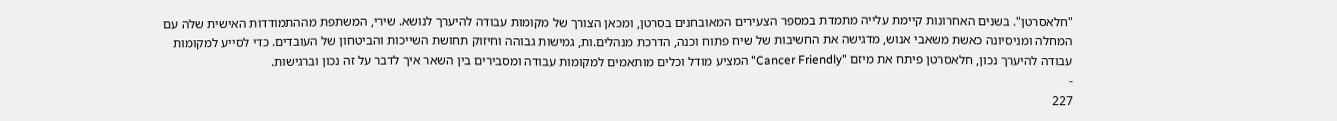"חלאסרטן". בשנים האחרונות קיימת עלייה מתמדת במספר הצעירים המאובחנים בסרטן, ומכאן הצורך של מקומות עבודה להיערך לנושא. שירי, המשתפת מההתמודדות האישית שלה עם המחלה ומניסיונה כאשת משאבי אנוש, מדגישה את החשיבות של שיח פתוח וכנה, הדרכת מנהלים.ות, גמישות גבוהה וחיזוק תחושת השייכות והביטחון של העובדים. כדי לסייע למקומות עבודה להיערך נכון, חלאסרטן פיתח את מיזם "Cancer Friendly" המציע מודל וכלים מותאמים למקומות עבודה ומסבירים בין השאר איך לדבר על זה נכון וברגישות.
-
227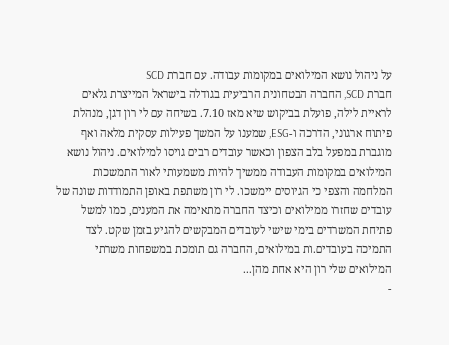על ניהול נושא המילואים במקומות עבודה. עם חברת SCD
חברת SCD, החברה הבטחונית הרביעית בגודלה בישראל המייצרת גלאים לראיית לילה, פועלת בביקוש שיא מאז 7.10. בשיחה עם לי רון דגן, מנהלת פיתוח ארגוני, הדרכה ו-ESG, שמענו על המשך פעילות עסקית מלאה ואף מוגברת במפעל בלב הצפון וכאשר עובדים רבים גויסו למילואים. ניהול נושא המילואים במקומות העבודה ממשיך להיות משמעותי לאור התמשכות המלחמה והצפי כי הגיוסים יימשכו. לי רון משתפת באופן התמודדות שונה של עובדים שחזרו ממילואים וכיצד החברה מתאימה את המענים, כמו למשל פתיחת המשרדים בימי שישי לעובדים המבקשים להגיע בזמן שקט. לצד התמיכה בעובדים.ות במילואים, החברה גם תומכת במשפחות משרתי המילואים שלי רון היא אחת מהן...
-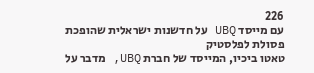226
עם מייסד UBQ על חדשנות ישראלית שהופכת פסולת לפלסטיק
טאטו ביכיו, המייסד של חברת UBQ, מדבר על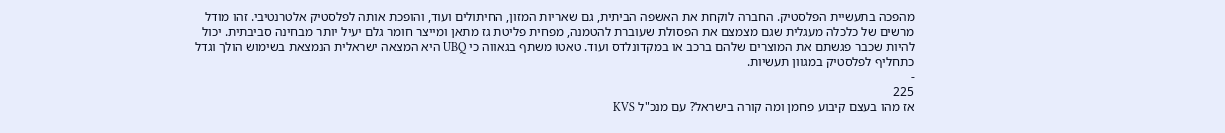מהפכה בתעשיית הפלסטיק. החברה לוקחת את האשפה הביתית, גם שאריות המזון, החיתולים ועוד, והופכת אותה לפלסטיק אלטרנטיבי. זהו מודל מרשים של כלכלה מעגלית שגם מצמצם את הפסולת שעוברת להטמנה, מפחית פליטת גז מתאן ומייצר חומר גלם יעיל יותר מבחינה סביבתית. יכול להיות שכבר פגשתם את המוצרים שלהם ברכב או במקדונלדס ועוד. טאטו משתף בגאווה כי UBQ היא המצאה ישראלית הנמצאת בשימוש הולך וגדל כתחליף לפלסטיק במגוון תעשיות.
-
225
אז מהו בעצם קיבוע פחמן ומה קורה בישראל? עם מנכ"ל KVS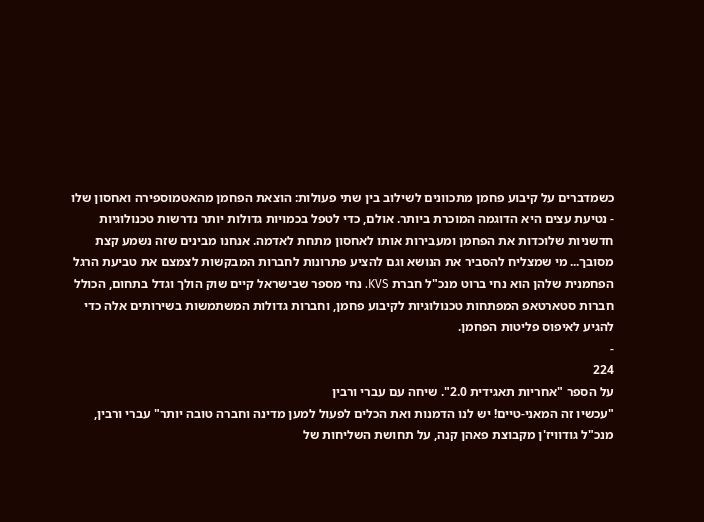כשמדברים על קיבוע פחמן מתכוונים לשילוב בין שתי פעולות: הוצאת הפחמן מהאטמוספירה ואחסון שלו - נטיעת עצים היא הדוגמה המוכרת ביותר. אולם, כדי לטפל בכמויות גדולות יותר נדרשות טכנולוגיות חדשניות שלוכדות את הפחמן ומעבירות אותו לאחסון מתחת לאדמה. אנחנו מבינים שזה נשמע קצת מסובך... מי שמצליח להסביר את הנושא וגם להציע פתרונות לחברות המבקשות לצמצם את טביעת הרגל הפחמנית שלהן הוא נחי ברוט מנכ"ל חברת KVS. נחי מספר שבישראל קיים שוק הולך וגדל בתחום, הכולל חברות סטארטאפ המפתחות טכנולוגיות לקיבוע פחמן, וחברות גדולות המשתמשות בשירותים אלה כדי להגיע לאיפוס פליטות הפחמן.
-
224
על הספר "אחריות תאגידית 2.0". שיחה עם עברי ורבין
"עכשיו זה המאני-טיים! יש לנו הדמנות ואת הכלים לפעול למען מדינה וחברה טובה יותר" עברי ורבין, מנכ"ל גודוויז'ן מקבוצת פאהן קנה, על תחושת השליחות של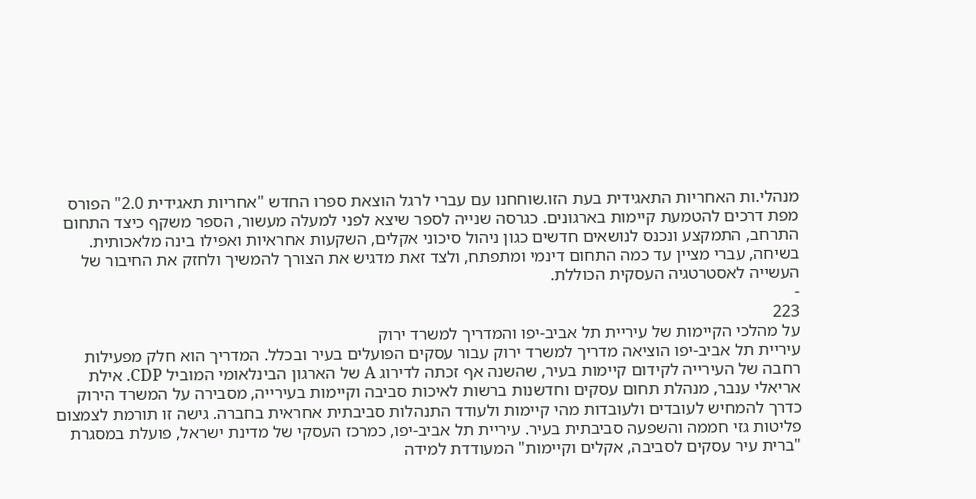מנהלי.ות האחריות התאגידית בעת הזו.שוחחנו עם עברי לרגל הוצאת ספרו החדש "אחריות תאגידית 2.0" הפורס מפת דרכים להטמעת קיימות בארגונים. כגרסה שנייה לספר שיצא לפני למעלה מעשור, הספר משקף כיצד התחום התרחב, התמקצע ונכנס לנושאים חדשים כגון ניהול סיכוני אקלים, השקעות אחראיות ואפילו בינה מלאכותית. בשיחה, עברי מציין עד כמה התחום דינמי ומתפתח, ולצד זאת מדגיש את הצורך להמשיך ולחזק את החיבור של העשייה לאסטרטגיה העסקית הכוללת.
-
223
על מהלכי הקיימות של עיריית תל אביב-יפו והמדריך למשרד ירוק
עיריית תל אביב-יפו הוציאה מדריך למשרד ירוק עבור עסקים הפועלים בעיר ובכלל. המדריך הוא חלק מפעילות רחבה של העירייה לקידום קיימות בעיר, שהשנה אף זכתה לדירוג A של הארגון הבינלאומי המוביל CDP. אילת אריאלי ענבר, מנהלת תחום עסקים וחדשנות ברשות לאיכות סביבה וקיימות בעירייה, מסבירה על המשרד הירוק כדרך להמחיש לעובדים ולעובדות מהי קיימות ולעודד התנהלות סביבתית אחראית בחברה. גישה זו תורמת לצמצום פליטות גזי חממה והשפעה סביבתית בעיר. עיריית תל אביב-יפו, כמרכז העסקי של מדינת ישראל, פועלת במסגרת "ברית עיר עסקים לסביבה, אקלים וקיימות" המעודדת למידה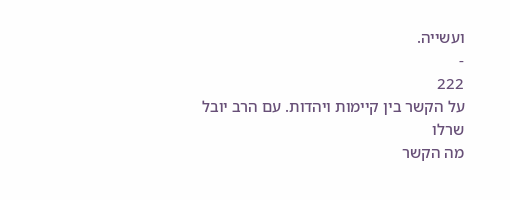ועשייה.
-
222
על הקשר בין קיימות ויהדות. עם הרב יובל שרלו
מה הקשר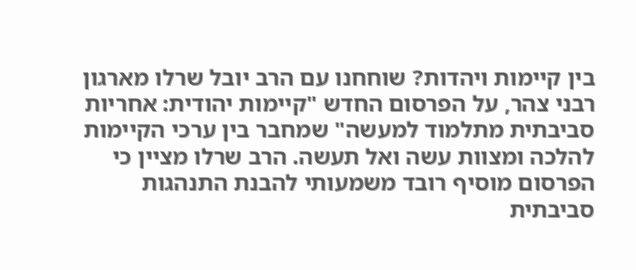בין קיימות ויהדות? שוחחנו עם הרב יובל שרלו מארגון רבני צהר, על הפרסום החדש "קיימות יהודית: אחריות סביבתית מתלמוד למעשה" שמחבר בין ערכי הקיימות להלכה ומצוות עשה ואל תעשה. הרב שרלו מציין כי הפרסום מוסיף רובד משמעותי להבנת התנהגות סביבתית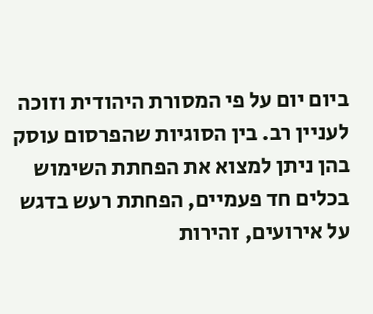ביום יום על פי המסורת היהודית וזוכה לעניין רב. בין הסוגיות שהפרסום עוסק בהן ניתן למצוא את הפחתת השימוש בכלים חד פעמיים, הפחתת רעש בדגש על אירועים, זהירות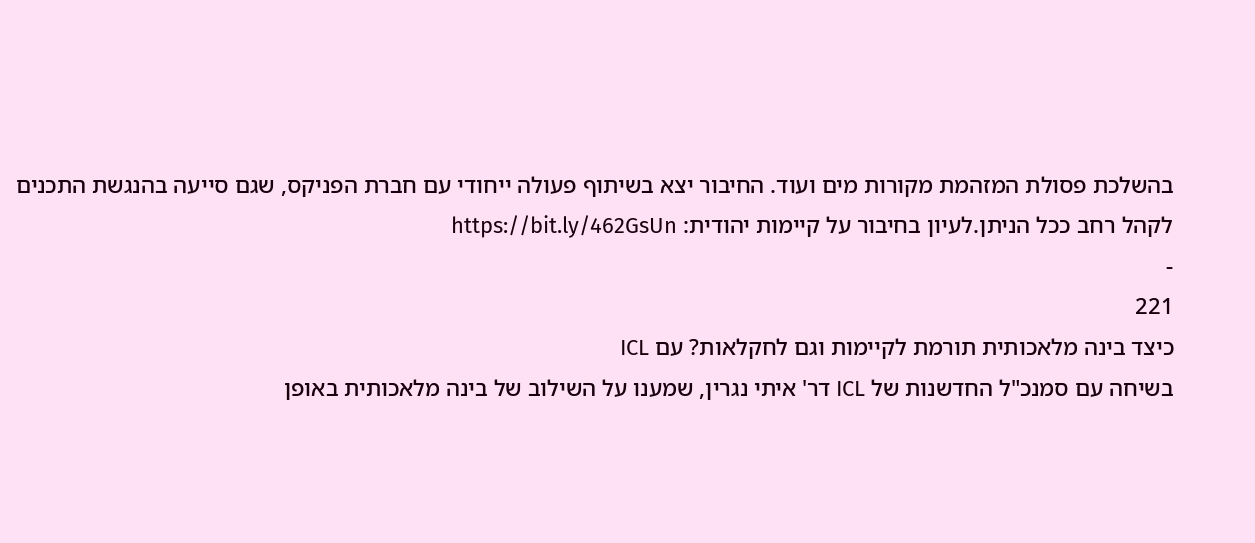בהשלכת פסולת המזהמת מקורות מים ועוד. החיבור יצא בשיתוף פעולה ייחודי עם חברת הפניקס, שגם סייעה בהנגשת התכנים לקהל רחב ככל הניתן.לעיון בחיבור על קיימות יהודית: https://bit.ly/462GsUn
-
221
כיצד בינה מלאכותית תורמת לקיימות וגם לחקלאות? עם ICL
בשיחה עם סמנכ"ל החדשנות של ICL דר' איתי נגרין, שמענו על השילוב של בינה מלאכותית באופן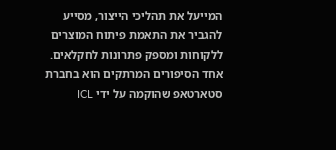המייעל את תהליכי הייצור, מסייע להגביר את התאמת פיתוח המוצרים ללקוחות ומספק פתרונות לחקלאים. אחד הסיפורים המרתקים הוא בחברת סטארטאפ שהוקמה על ידי ICL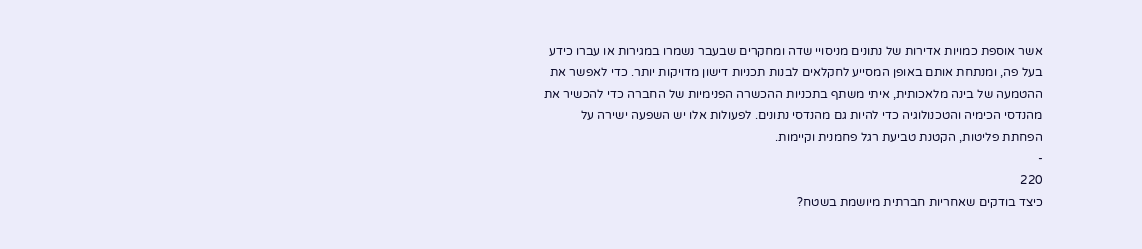אשר אוספת כמויות אדירות של נתונים מניסויי שדה ומחקרים שבעבר נשמרו במגירות או עברו כידע בעל פה, ומנתחת אותם באופן המסייע לחקלאים לבנות תכניות דישון מדויקות יותר. כדי לאפשר את ההטמעה של בינה מלאכותית, איתי משתף בתכניות ההכשרה הפנימיות של החברה כדי להכשיר את מהנדסי הכימיה והטכנולוגיה כדי להיות גם מהנדסי נתונים. לפעולות אלו יש השפעה ישירה על הפחתת פליטות, הקטנת טביעת רגל פחמנית וקיימות.
-
220
כיצד בודקים שאחריות חברתית מיושמת בשטח?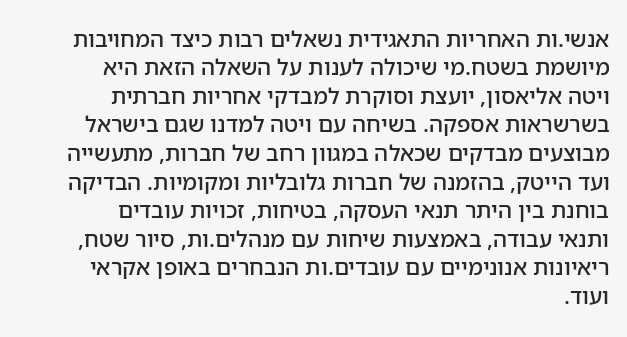אנשי.ות האחריות התאגידית נשאלים רבות כיצד המחויבות מיושמת בשטח.מי שיכולה לענות על השאלה הזאת היא ויטה אליאסון, יועצת וסוקרת למבדקי אחריות חברתית בשרשראות אספקה. בשיחה עם ויטה למדנו שגם בישראל מבוצעים מבדקים שכאלה במגוון רחב של חברות, מתעשייה ועד הייטק, בהזמנה של חברות גלובליות ומקומיות. הבדיקה בוחנת בין היתר תנאי העסקה, בטיחות, זכויות עובדים ותנאי עבודה, באמצעות שיחות עם מנהלים.ות, סיור שטח, ריאיונות אנונימיים עם עובדים.ות הנבחרים באופן אקראי ועוד.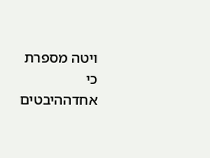ויטה מספרת כי אחדההיבטים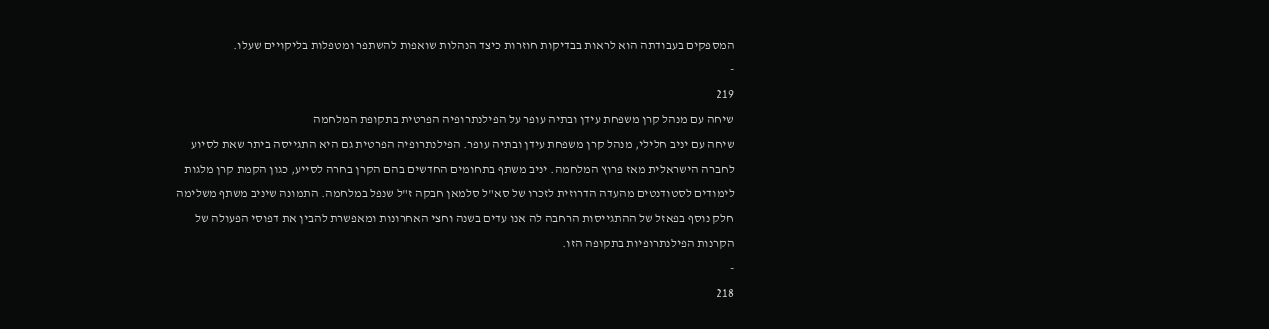המספקים בעבודתה הוא לראות בבדיקות חוזרות כיצד הנהלות שואפות להשתפר ומטפלות בליקויים שעלו.
-
219
שיחה עם מנהל קרן משפחת עידן ובתיה עופר על הפילנתרופיה הפרטית בתקופת המלחמה
שיחה עם יניב חלילי, מנהל קרן משפחת עידן ובתיה עופר. הפילנתרופיה הפרטית גם היא התגייסה ביתר שאת לסיוע לחברה הישראלית מאז פרוץ המלחמה. יניב משתף בתחומים החדשים בהם הקרן בחרה לסייע, כגון הקמת קרן מלגות לימודים לסטודנטים מהעדה הדרוזית לזכרו של סא"ל סלמאן חבקה ז"ל שנפל במלחמה. התמונה שיניב משתף משלימה חלק נוסף בפאזל של ההתגייסות הרחבה לה אנו עדים בשנה וחצי האחרונות ומאפשרת להבין את דפוסי הפעולה של הקרנות הפילנתרופיות בתקופה הזו.
-
218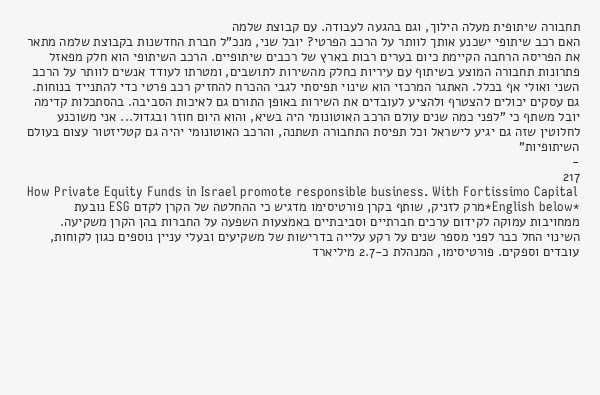תחבורה שיתופית מעלה הילוך, וגם בהגעה לעבודה. עם קבוצת שלמה
האם רכב שיתופי ישכנע אותך לוותר על הרכב הפרטי? יובל שני, מנכ"ל חברת החדשנות בקבוצת שלמה מתאר את הפריסה הרחבה הקיימת כיום בערים רבות בארץ של רכבים שיתופיים. הרכב השיתופי הוא חלק מפאזל פתרונות תחבורה המוצע בשיתוף עם עיריות כחלק מהשירות לתושבים, ומטרתו לעודד אנשים לוותר על הרכב השני ואולי אף בכלל. האתגר המרכזי הוא שינוי תפיסתי לגבי ההכרח להחזיק רכב פרטי כדי להתנייד בנוחות. גם עסקים יכולים להצטרף ולהציע לעובדים את השירות באופן התורם גם לאיכות הסביבה. בהסתכלות קדימה יובל משתף כי "לפני כמה שנים עולם הרכב האוטונומי היה בשיא, והוא היום חוזר ובגדול... אני משוכנע לחלוטין שזה גם יגיע לישראל וכל תפיסת התחבורה תשתנה, והרכב האוטונומי יהיה גם קטליזטור עצום בעולם השיתופיות"
-
217
How Private Equity Funds in Israel promote responsible business. With Fortissimo Capital
*English below*מרק לזניק, שותף בקרן פורטיסימו מדגיש כי ההחלטה של הקרן לקדם ESG נובעת ממחויבות עמוקה לקידום ערכים חברתיים וסביבתיים באמצעות השפעה על החברות בהן הקרן משקיעה. השינוי החל כבר לפני מספר שנים על רקע עלייה בדרישות של משקיעים ובעלי עניין נוספים כגון לקוחות, עובדים וספקים. פורטיסימו, המנהלת כ-2.7 מיליארד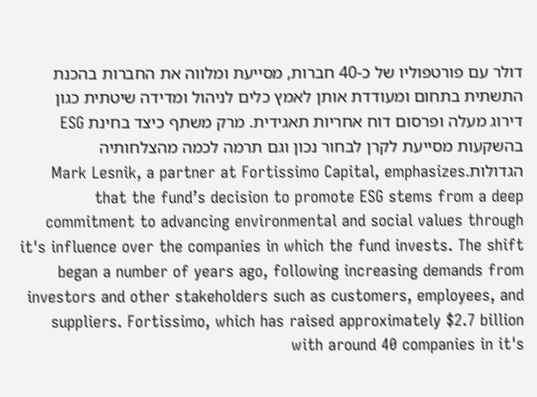דולר עם פורטפוליו של כ-40 חברות, מסייעת ומלווה את החברות בהכנת התשתית בתחום ומעודדת אותן לאמץ כלים לניהול ומדידה שיטתית כגון דירוג מעלה ופרסום דוח אחריות תאגידית. מרק משתף כיצד בחינת ESG בהשקעות מסייעת לקרן לבחור נכון וגם תרמה לכמה מהצלחותיה הגדולות.Mark Lesnik, a partner at Fortissimo Capital, emphasizes that the fund’s decision to promote ESG stems from a deep commitment to advancing environmental and social values through it's influence over the companies in which the fund invests. The shift began a number of years ago, following increasing demands from investors and other stakeholders such as customers, employees, and suppliers. Fortissimo, which has raised approximately $2.7 billion with around 40 companies in it's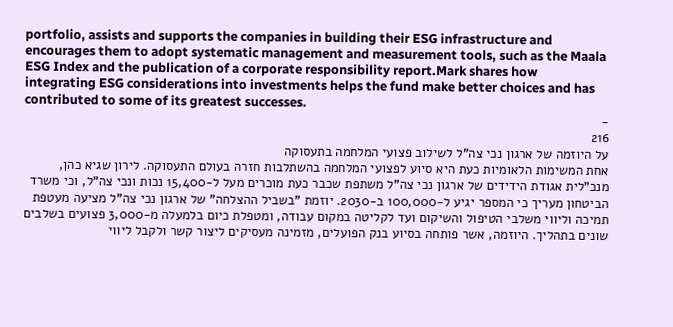portfolio, assists and supports the companies in building their ESG infrastructure and encourages them to adopt systematic management and measurement tools, such as the Maala ESG Index and the publication of a corporate responsibility report.Mark shares how integrating ESG considerations into investments helps the fund make better choices and has contributed to some of its greatest successes.
-
216
על היוזמה של ארגון נכי צה"ל לשילוב פצועי המלחמה בתעסוקה
אחת המשימות הלאומיות כעת היא סיוע לפצועי המלחמה בהשתלבות חזרה בעולם התעסוקה. לירון שגיא כהן, מנכ"לית אגודת הידידים של ארגון נכי צה"ל משתפת שכבר כעת מוכרים מעל ל-15,400 נכות ונכי צה"ל, וכי משרד הביטחון מעריך כי המספר יגיע ל-100,000 ב-2030. יוזמת "בשביל ההצלחה" של ארגון נכי צה"ל מציעה מעטפת תמיכה וליווי משלבי הטיפול והשיקום ועד לקליטה במקום עבודה, ומטפלת כיום בלמעלה מ-3,000 פצועים בשלבים שונים בתהליך. היוזמה, אשר פותחה בסיוע בנק הפועלים, מזמינה מעסיקים ליצור קשר ולקבל ליווי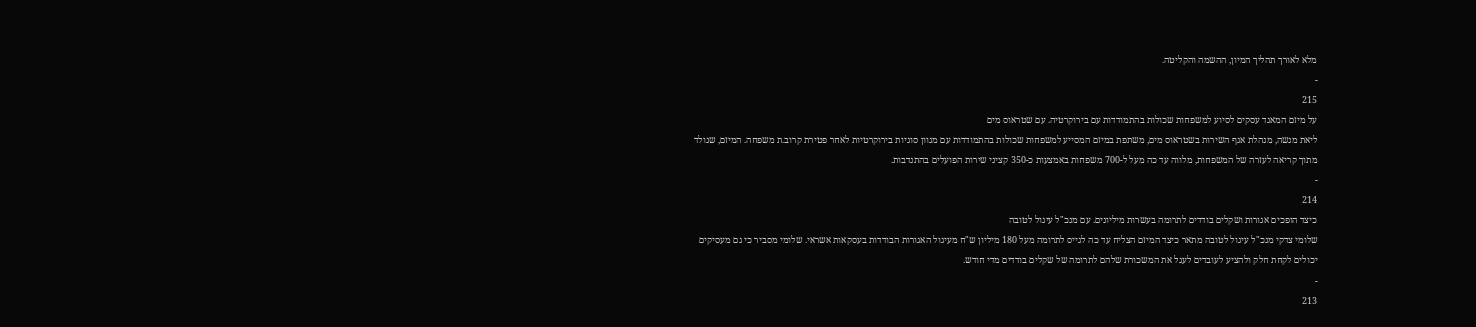מלא לאורך תהליך המיון, ההשמה והקליטה.
-
215
על מיזם המאגד עסקים לסיוע למשפחות שכולות בהתמודדות עם בירוקרטיה. עם שטראוס מים
ליאת מנשה, מנהלת אגף השירות בשטראוס מים, משתפת במיזם המסייע למשפחות שכולות בהתמודדות עם מגוון סוגיות בירוקרטיות לאחר פטירת קרוב.ת משפחה. המיזם, שנולד מתוך קריאה לעזרה של המשפחות, מלווה עד כה מעל ל-700 משפחות באמצעות כ-350 קציני שירות הפועלים בהתנדבות.
-
214
כיצד הופכים אגורות ושקלים בודדים לתרומה בעשרות מיליונים. עם מנכ"ל עיגול לטובה
שלומי צדקי מנכ"ל עיגול לטובה מתאר כיצד המיזם הצליח עד כה לגייס לתרומה מעל 180 מיליון ש"ח מעיגול האגורות הבודדות בעסקאות אשראי. שלומי מסביר כי גם מעסיקים יכולים לקחת חלק ולהציע לעובדים לעגל את המשכורת שלהם לתרומה של שקלים בודדים מדי חודש.
-
213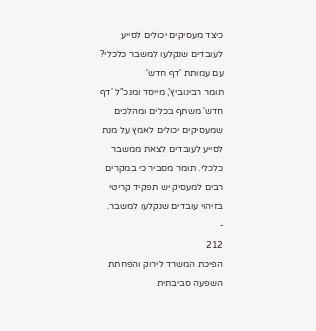כיצד מעסיקים יכולים לסייע לעובדים שנקלעו למשבר כלכלי? עם עמותת 'דף חדש'
תומר רבינוביץ', מייסד ומנכ"ל 'דף חדש' משתף בכלים ומהלכים שמעסיקים יכולים לאמץ על מנת לסייע לעובדים לצאת ממשבר כלכלי. תומר מסביר כי במקרים רבים למעסיק יש תפקיד קריטי בזיהוי עובדים שנקלעו למשבר.
-
212
הפיכת המשרד לירוק והפחתת השפעה סביבתית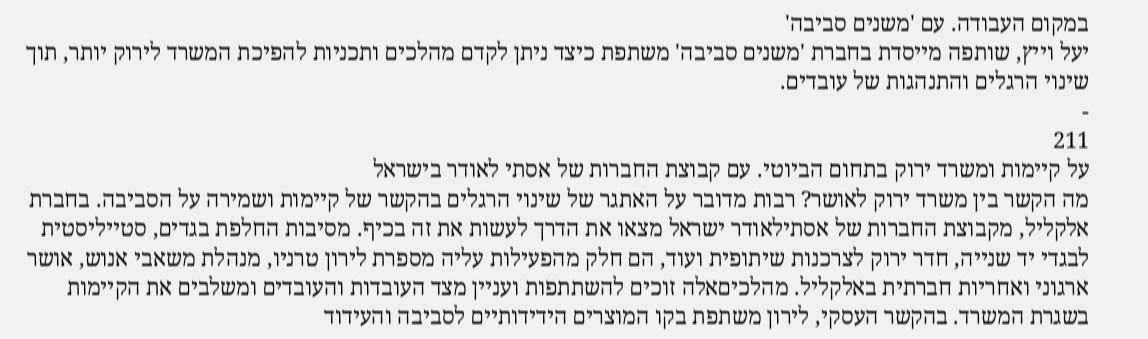במקום העבודה. עם 'משנים סביבה'
יעל וייץ, שותפה מייסדת בחברת 'משנים סביבה' משתפת כיצד ניתן לקדם מהלכים ותכניות להפיכת המשרד לירוק יותר, תוך שינוי הרגלים והתנהגות של עובדים.
-
211
על קיימות ומשרד ירוק בתחום הביוטי. עם קבוצת החברות של אסתי לאודר בישראל
מה הקשר בין משרד ירוק לאושר? רבות מדובר על האתגר של שינוי הרגלים בהקשר של קיימות ושמירה על הסביבה. בחברת אלקליל, מקבוצת החברות של אסתילאודר ישראל מצאו את הדרך לעשות את זה בכיף. מסיבות החלפת בגדים, סטייליסטית לבגדי יד שנייה, חדר ירוק לצרכנות שיתופית ועוד, הם חלק מהפעילות עליה מספרת לירון טרניו, מנהלת משאבי אנוש, אושר ארגוני ואחריות חברתית באלקליל. מהלכיםאלה זוכים להשתתפות ועניין מצד העובדות והעובדים ומשלבים את הקיימות בשגרת המשרד. בהקשר העסקי, לירון משתפת בקו המוצרים הידידותיים לסביבה והעידוד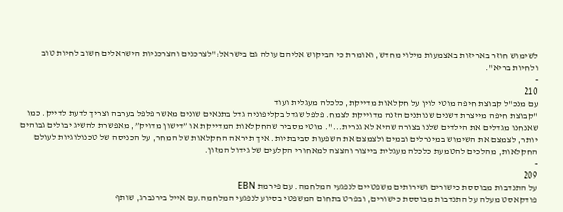לשימוש חוזר באריזות באצמעות מילוי מחדש, ואומרת כי הביקוש אליהם עולה גם בישראל:"לצרכנים והצרכניות הישראלים חשוב לחיות טוב ולחיות בריא".
-
210
עם מנכ"ל קבוצת חיפה מוטי לוין על חקלאות מדייקת, כלכלה מעגלית ועוד
"קבוצת חיפה מייצרת דשנים שנותנים הזנה מדוייקת לצמח. פלפל שגדל בקליפוניה גדל בתנאים שונים מאשר פלפל בערבה וצריך לדעת לדייק. כמו שאנחנו מגדלים את הילדים שלנו בצורה שהיא לא גנרית...". מוטי מסביר שהחקלאות המדייקת או ”דישון מדויק”, מאפשרת להשיג יבולים גבוהים יותר, לצמצם את השימוש במינרלים ובמים ולצמצם את השפעות סביבתיות. איך תיראה החקלאות של המחר, על הכניסה של טכנולוגיות לעולם החקלאות, מהלכים להטמעת כלכלה מעגלית בייצור והצצה למאחורי הקלעים של גידול המזון.
-
209
על התנדבות מבוססת כישורים ושירותים משפטיים לנפגעי המלחמה. עם פירמת EBN
פודקאסט מעלה על התנדבות מבוססת כישורים, ובפרט בתחום המשפטי בסיוע לנפגעי המלחמה.עם אייל בירנברג, שותף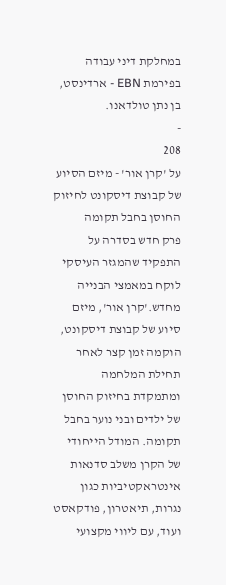במחלקת דיני עבודה בפירמת EBN - ארדינסט, בן נתן טולדאנו.
-
208
על 'קרן אור' - מיזם הסיוע של קבוצת דיסקונט לחיזוק החוסן בחבל תקומה
פרק חדש בסדרה על התפקיד שהמגזר העיסקי לוקח במאמצי הבנייה מחדש.'קרן אור', מיזם סיוע של קבוצת דיסקונט, הוקמה זמן קצר לאחר תחילת המלחמה ומתמקדת בחיזוק החוסן של ילדים ובני נוער בחבל תקומה. המודל הייחודי של הקרן משלב סדנאות אינטראקטיביות כגון נגרות, תיאטרון, פודקאסט ועוד, עם ליווי מקצועי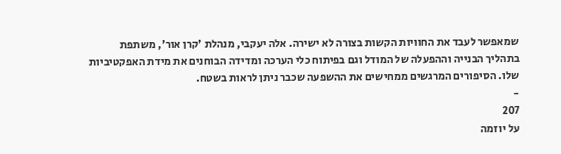שמאפשר לעבד את החוויות הקשות בצורה לא ישירה. אלה יעקבי, מנהלת 'קרן אור', משתפת בתהליך הבנייה וההפעלה של המודל וגם בפיתוח כלי הערכה ומדידה הבוחנים את מידת האפקטיביות שלו. הסיפורים המרגשים ממחישים את ההשפעה שכבר ניתן לראות בשטח.
-
207
על יוזמה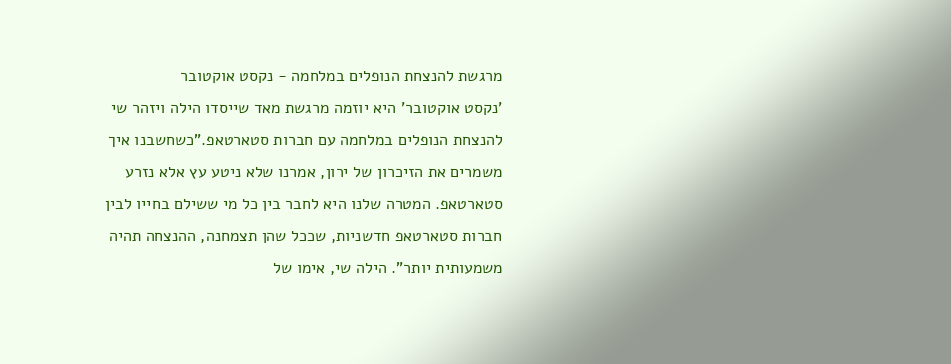מרגשת להנצחת הנופלים במלחמה - נקסט אוקטובר
'נקסט אוקטובר' היא יוזמה מרגשת מאד שייסדו הילה ויזהר שי להנצחת הנופלים במלחמה עם חברות סטארטאפ."כשחשבנו איך משמרים את הזיכרון של ירון, אמרנו שלא ניטע עץ אלא נזרע סטארטאפ. המטרה שלנו היא לחבר בין כל מי ששילם בחייו לבין חברות סטארטאפ חדשניות, שככל שהן תצמחנה, ההנצחה תהיה משמעותית יותר". הילה שי, אימו של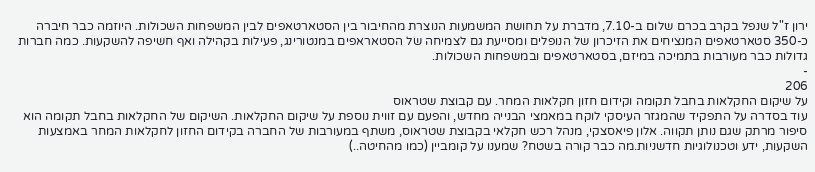ירון ז"ל שנפל בקרב בכרם שלום ב-7.10, מדברת על תחושת המשמעות הנוצרת מהחיבור בין הסטארטאפים לבין המשפחות השכולות. היוזמה כבר חיברה כ-350 סטארטאפים המנציחים את הזיכרון של הנופלים ומסייעת גם לצמיחה של הסטאראפים במנטורינג, פעילות בקהילה ואף חשיפה להשקעות. כמה חברות גדולות כבר מעורבות בתמיכה במיזם, בסטארטאפים ובמשפחות השכולות.
-
206
על שיקום החקלאות בחבל תקומה וקידום חזון חקלאות המחר. עם קבוצת שטראוס
עוד בסדרה על התפקיד שהמגזר העיסקי לוקח במאמצי הבנייה מחדש, והפעם עם זווית נוספת על שיקום החקלאות. השיקום של החקלאות בחבל תקומה הוא סיפור מרתק שגם נותן תקווה. אלון פיאסצקי, מנהל רכש חקלאי בקבוצת שטראוס, משתף במעורבות של החברה בקידום החזון לחקלאות המחר באמצעות השקעות, ידע וטכנולוגיות חדשניות.מה כבר קורה בשטח? שמענו על קומביין (כמו מהחיטה..)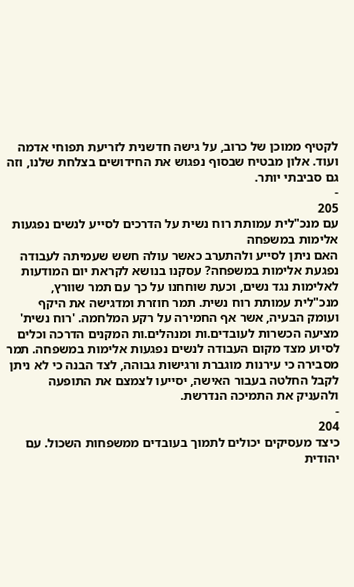לקטיף ממוכן של כרוב, על גישה חדשנית לזריעת תפוחי אדמה ועוד. אלון מבטיח שבסוף נפגוש את החידושים בצלחת שלנו, וזה גם סביבתי יותר.
-
205
עם מנכ"לית עמותת רוח נשית על הדרכים לסייע לנשים נפגעות אלימות במשפחה
האם ניתן לסייע ולהתערב כאשר עולה חשש שעמיתה לעבודה נפגעת אלימות במשפחה? עסקנו בנושא לקראת יום המודעות לאלימות נגד נשים, וכעת שוחחנו על כך עם תמר שוורץ, מנכ"לית עמותת רוח נשית. תמר חוזרת ומדגישה את היקף ועומק הבעיה, אשר אף החמירה על רקע המלחמה. 'רוח נשית' מציעה הכשרות לעובדים.ות ומנהלים.ות המקנים הדרכה וכלים לסיוע מצד מקום העבודה לנשים נפגעות אלימות במשפחה. תמר מסבירה כי עירנות מוגברת ורגישות גבוהה, לצד הבנה כי לא ניתן לקבל החלטה בעבור האישה, יסייעו לצמצם את התופעה ולהעניק את התמיכה הנדרשת.
-
204
כיצד מעסיקים יכולים לתמוך בעובדים ממשפחות השכול. עם יהודית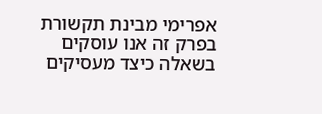אפרימי מבינת תקשורת
בפרק זה אנו עוסקים בשאלה כיצד מעסיקים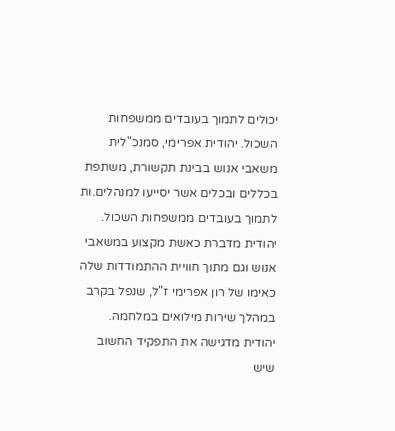יכולים לתמוך בעובדים ממשפחות השכול. יהודית אפרימי, סמנכ"לית משאבי אנוש בבינת תקשורת, משתפת בכללים ובכלים אשר יסייעו למנהלים.ות לתמוך בעובדים ממשפחות השכול. יהודית מדברת כאשת מקצוע במשאבי אנוש וגם מתוך חוויית ההתמודדות שלה כאימו של רון אפרימי ז"ל, שנפל בקרב במהלך שירות מילואים במלחמה. יהודית מדגישה את התפקיד החשוב שיש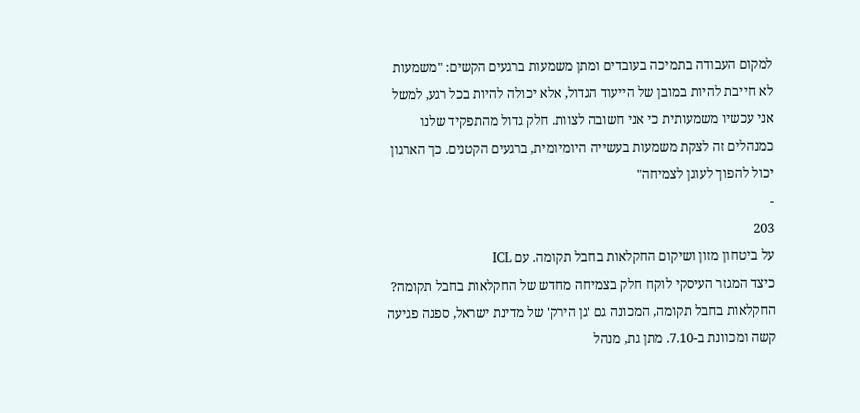למקום העבודה בתמיכה בעובדים ומתן משמעות ברגעים הקשים: "משמעות לא חייבת להיות במובן של הייעוד הגדול, אלא יכולה להיות בכל רגע, למשל אני עכשיו משמעותית כי אני חשובה לצוות. חלק גדול מהתפקיד שלנו כמנהלים זה לצקת משמעות בעשייה היומיומית, ברגעים הקטנים. כך הארגון יכול להפוך לעוגן לצמיחה"
-
203
על ביטחון מזון ושיקום החקלאות בחבל תקומה. עם ICL
כיצד המגזר העיסקי לוקח חלק בצמיחה מחדש של החקלאות בחבל תקומה? החקלאות בחבל תקומה, המכונה גם 'גן הירק' של מדינת ישראל, ספגה פגיעה קשה ומכוונת ב-7.10. מתן גת, מנהל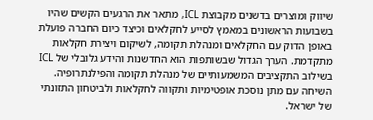שיווק ומוצרים בדשנים מקבוצת ICL, מתאר את הרגעים הקשים שהיו בשבועות הראשונים במאמץ לסייע לחקלאים וכיצד כיום החברה פועלת באופן הדוק עם החקלאים ומנהלת תקומה, לשיקום ויצירת חקלאות מתקדמת. הערך הגדול שבשותפות הוא החדשנות והידע גלובלי של ICL בשילוב התקציבים המשמעותיים של מנהלת תקומה והפילנתרופיה. השיחה עם מתן נוסכת אופטימיות ותקווה לחקלאות ולביטחון התזונתי של ישראל.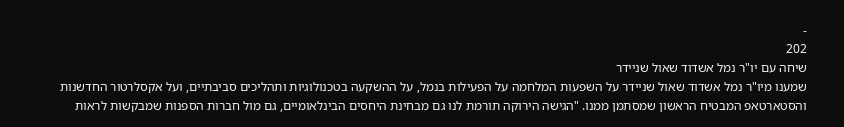-
202
שיחה עם יו"ר נמל אשדוד שאול שניידר
שמענו מיו"ר נמל אשדוד שאול שניידר על השפעות המלחמה על הפעילות בנמל, על ההשקעה בטכנולוגיות ותהליכים סביבתיים, ועל אקסלרטור החדשנות והסטארטאפ המבטיח הראשון שמסתמן ממנו. "הגישה הירוקה תורמת לנו גם מבחינת היחסים הבינלאומיים, גם מול חברות הספנות שמבקשות לראות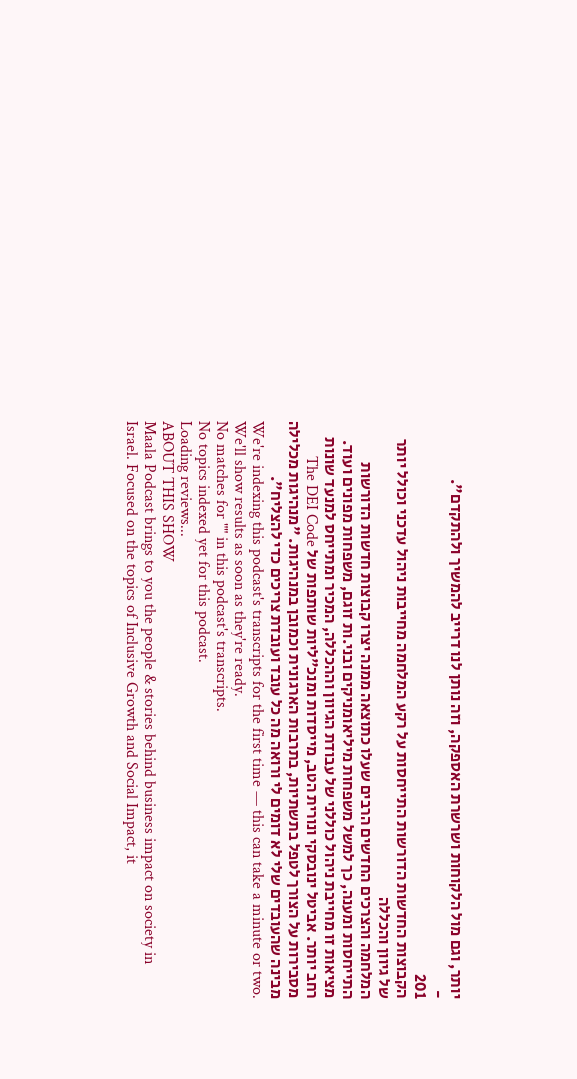יותר, וגם מול הלקוחות ושרשרת האספקה, וזה נותן לנו דרייב להמשיך ולהתקדם".
-
201
הקבוצות החדשות הדורשות התייחסות על רקע המלחמה מחייבות ניהול עדכני וכולל יותר של גיוון והכללה
המלחמה והצרכים החדשים הרבים שעלו כתוצאה ממנה יצרו קבוצות חדשות הדורשות התייחסות ומענה, כך למשל משפחות מיליאומניקים ובני.ות זוגם, משפחות מפונים ועוד. מציאות זו מחייבת ניהול כוללני של עבודת הגיוון וההכללה, המכיר ומתייחס למנעד שונות רחב יותר. אביטל ינובסקי ונורית הטב, מייסדות ומנכ"ליות שותפות של The DEI Code מסבירות על הצורך לטפל בתשתיות, בתרבות הארגונית וכמובן במנהיגות. "מנהיגות מכלילה מבינה שהעובדים שלי לא דומים לי ורואה מה כל עובד ועובדת צריכים כדי להצליח".
We're indexing this podcast's transcripts for the first time — this can take a minute or two. We'll show results as soon as they're ready.
No matches for "" in this podcast's transcripts.
No topics indexed yet for this podcast.
Loading reviews...
ABOUT THIS SHOW
Maala Podcast brings to you the people & stories behind business impact on society in Israel. Focused on the topics of Inclusive Growth and Social Impact, it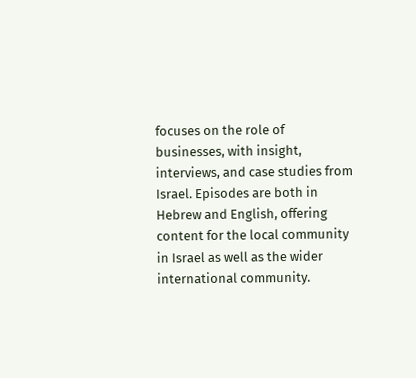focuses on the role of businesses, with insight, interviews, and case studies from Israel. Episodes are both in Hebrew and English, offering content for the local community in Israel as well as the wider international community.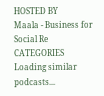HOSTED BY
Maala - Business for Social Re
CATEGORIES
Loading similar podcasts...